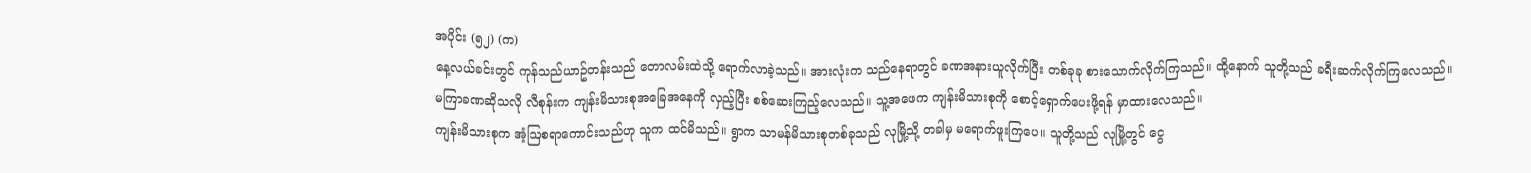အပိုင်း (၅၂) (က)
နေ့လယ်ခင်းတွင် ကုန်သည်ယာဥ်တန်းသည် တောလမ်းထဲသို့ ရောက်လာခဲ့သည်။ အားလုံးက သည်နေရာတွင် ခဏအနားယူလိုက်ပြီး တစ်ခုခု စားသောက်လိုက်ကြသည်။ ထို့နောက် သူတို့သည် ခရီးဆက်လိုက်ကြလေသည်။
မကြာခဏဆိုသလို လီစုန်းက ကျန်းမိသားစုအခြေအနေကို လှည့်ပြီး စစ်ဆေးကြည့်လေသည်။ သူ့အဖေက ကျန်းမိသားစုကို စောင့်ရှောက်ပေးဖို့ရန် မှာထားလေသည်။
ကျန်းမိသားစုက အံ့ဩစရာကောင်းသည်ဟု သူက ထင်မိသည်။ ရွာက သာမန်မိသားစုတစ်ခုသည် လုမြို့သို့ တခါမှ မရောက်ဖူးကြပေ။ သူတို့သည် လုမြို့တွင် ငွေ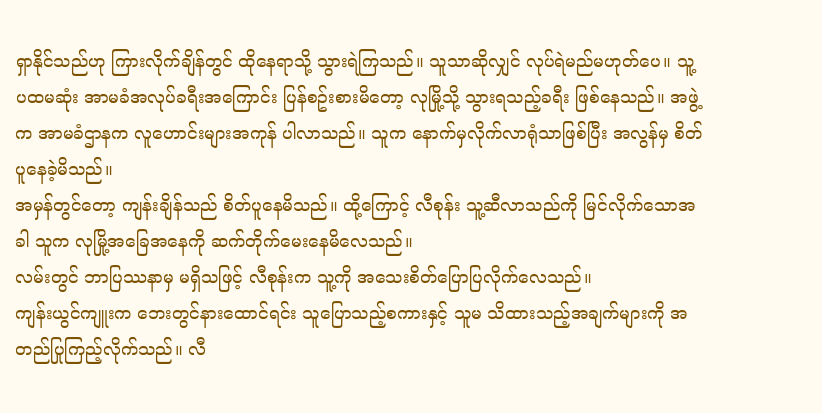ရှာနိုင်သည်ဟု ကြားလိုက်ချိန်တွင် ထိုနေရာသို့ သွားရဲကြသည်။ သူသာဆိုလျှင် လုပ်ရဲမည်မဟုတ်ပေ။ သူ့ပထမဆုံး အာမခံအလုပ်ခရီးအကြောင်း ပြန်စဥ်းစားမိတော့ လုမြို့သို့ သွားရသည့်ခရီး ဖြစ်နေသည်။ အဖွဲ့က အာမခံဌာနက လူဟောင်းများအကုန် ပါလာသည်။ သူက နောက်မှလိုက်လာရုံသာဖြစ်ပြီး အလွန်မှ စိတ်ပူနေခဲ့မိသည်။
အမှန်တွင်တော့ ကျန်းချိန်သည် စိတ်ပူနေမိသည်။ ထို့ကြောင့် လီစုန်း သူ့ဆီလာသည်ကို မြင်လိုက်သောအခါ သူက လုမြို့အခြေအနေကို ဆက်တိုက်မေးနေမိလေသည်။
လမ်းတွင် ဘာပြဿနာမှ မရှိသဖြင့် လီစုန်းက သူ့ကို အသေးစိတ်ပြောပြလိုက်လေသည်။
ကျန်းယွင်ကျူးက ဘေးတွင်နားထောင်ရင်း သူပြောသည့်စကားနှင့် သူမ သိထားသည့်အချက်များကို အတည်ပြုကြည့်လိုက်သည်။ လီ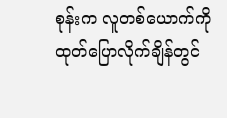စုန်းက လူတစ်ယောက်ကို ထုတ်ပြောလိုက်ချိန်တွင်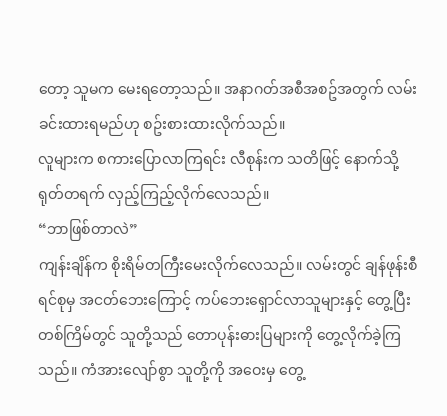တော့ သူမက မေးရတော့သည်။ အနာဂတ်အစီအစဥ်အတွက် လမ်းခင်းထားရမည်ဟု စဥ်းစားထားလိုက်သည်။
လူများက စကားပြောလာကြရင်း လီစုန်းက သတိဖြင့် နောက်သို့ ရုတ်တရက် လှည့်ကြည့်လိုက်လေသည်။
“ဘာဖြစ်တာလဲ”
ကျန်းချိန်က စိုးရိမ်တကြီးမေးလိုက်လေသည်။ လမ်းတွင် ချန်ဖုန်းစီရင်စုမှ အငတ်ဘေးကြောင့် ကပ်ဘေးရှောင်လာသူများနှင့် တွေ့ပြီး တစ်ကြိမ်တွင် သူတို့သည် တောပုန်းဓားပြများကို တွေ့လိုက်ခဲ့ကြသည်။ ကံအားလျော်စွာ သူတို့ကို အဝေးမှ တွေ့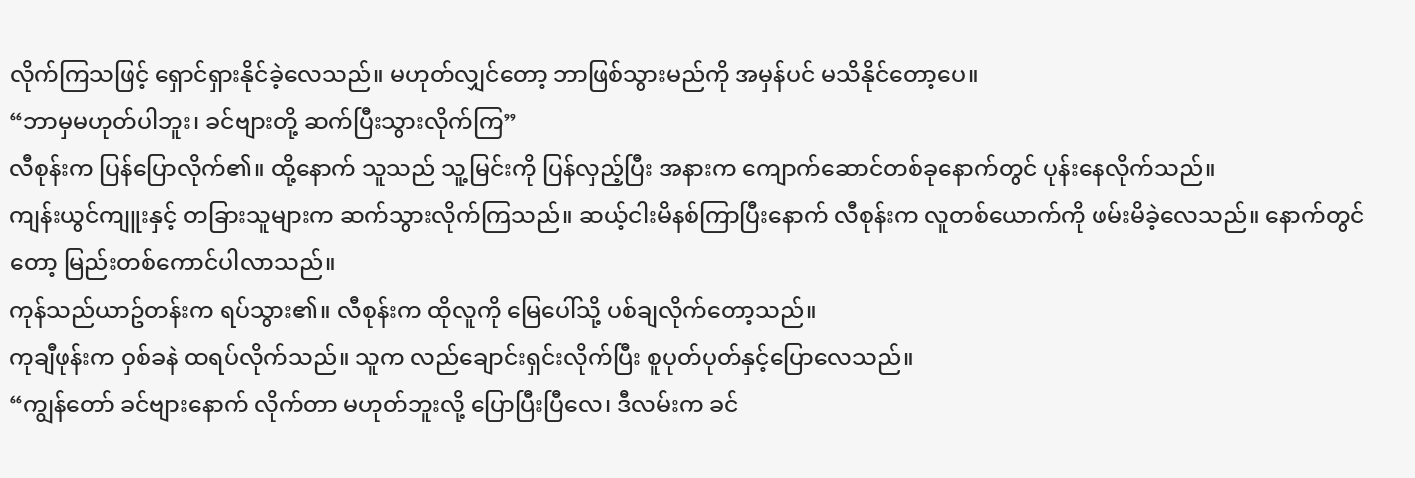လိုက်ကြသဖြင့် ရှောင်ရှားနိုင်ခဲ့လေသည်။ မဟုတ်လျှင်တော့ ဘာဖြစ်သွားမည်ကို အမှန်ပင် မသိနိုင်တော့ပေ။
“ဘာမှမဟုတ်ပါဘူး၊ ခင်ဗျားတို့ ဆက်ပြီးသွားလိုက်ကြ”
လီစုန်းက ပြန်ပြောလိုက်၏။ ထို့နောက် သူသည် သူ့မြင်းကို ပြန်လှည့်ပြီး အနားက ကျောက်ဆောင်တစ်ခုနောက်တွင် ပုန်းနေလိုက်သည်။
ကျန်းယွင်ကျူးနှင့် တခြားသူများက ဆက်သွားလိုက်ကြသည်။ ဆယ့်ငါးမိနစ်ကြာပြီးနောက် လီစုန်းက လူတစ်ယောက်ကို ဖမ်းမိခဲ့လေသည်။ နောက်တွင်တော့ မြည်းတစ်ကောင်ပါလာသည်။
ကုန်သည်ယာဥ်တန်းက ရပ်သွား၏။ လီစုန်းက ထိုလူကို မြေပေါ်သို့ ပစ်ချလိုက်တော့သည်။
ကုချီဖုန်းက ဝှစ်ခနဲ ထရပ်လိုက်သည်။ သူက လည်ချောင်းရှင်းလိုက်ပြီး စူပုတ်ပုတ်နှင့်ပြောလေသည်။
“ကျွန်တော် ခင်ဗျားနောက် လိုက်တာ မဟုတ်ဘူးလို့ ပြောပြီးပြီလေ၊ ဒီလမ်းက ခင်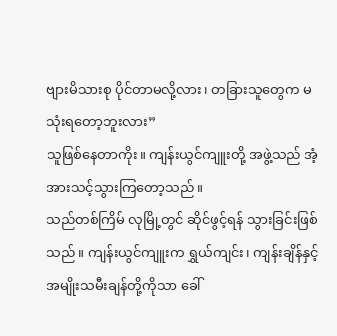ဗျားမိသားစု ပိုင်တာမလို့လား၊ တခြားသူတွေက မသုံးရတော့ဘူးလား”
သူဖြစ်နေတာကိုး။ ကျန်းယွင်ကျူးတို့ အဖွဲ့သည် အံ့အားသင့်သွားကြတော့သည်။
သည်တစ်ကြိမ် လုမြို့တွင် ဆိုင်ဖွင့်ရန် သွားခြင်းဖြစ်သည်။ ကျန်းယွင်ကျူးက ရွှယ်ကျင်း၊ ကျန်းချိန်နှင့် အမျိုးသမီးချန်တို့ကိုသာ ခေါ်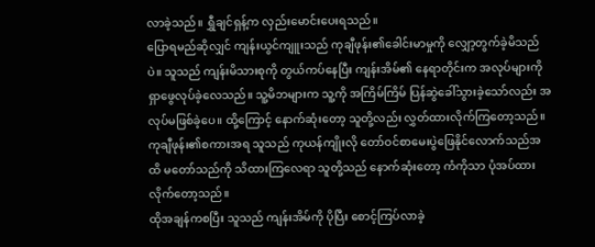လာခဲ့သည်။ ရွှီချင်ရှန့်က လှည်းမောင်းပေးရသည်။
ပြောရမည်ဆိုလျှင် ကျန်းယွင်ကျူးသည် ကုချီဖုန်း၏ခေါင်းမာမှုကို လျှော့တွက်ခဲ့မိသည်ပဲ။ သူသည် ကျန်းမိသားစုကို တွယ်ကပ်နေပြီး ကျန်းအိမ်၏ နေရာတိုင်းက အလုပ်များကို ရှာဖွေလုပ်ခဲ့လေသည်။ သူ့မိဘများက သူ့ကို အကြိမ်ကြိမ် ပြန်ဆွဲခေါ်သွားခဲ့သော်လည်း အလုပ်မဖြစ်ခဲ့ပေ။ ထို့ကြောင့် နောက်ဆုံးတော့ သူတို့လည်း လွှတ်ထားလိုက်ကြတော့သည်။
ကုချီဖုန်း၏စကားအရ သူသည် ကုယန်ကျိုးလို တော်ဝင်စာမေးပွဲဖြေနိုင်လောက်သည်အထိ မတော်သည်ကို သိထားကြလေရာ သူတို့သည် နောက်ဆုံးတော့ ကံကိုသာ ပုံအပ်ထားလိုက်တော့သည်။
ထိုအချန်ကစပြီး သူသည် ကျန်းအိမ်ကို ပိုပြီး စောင့်ကြပ်လာခဲ့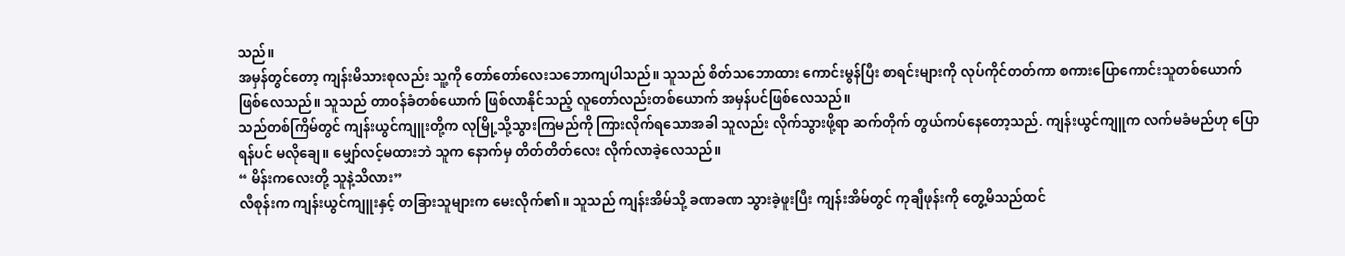သည်။
အမှန်တွင်တော့ ကျန်းမိသားစုလည်း သူ့ကို တော်တော်လေးသဘောကျပါသည်။ သူသည် စိတ်သဘောထား ကောင်းမွန်ပြီး စာရင်းများကို လုပ်ကိုင်တတ်ကာ စကားပြောကောင်းသူတစ်ယောက် ဖြစ်လေသည်။ သူသည် တာဝန်ခံတစ်ယောက် ဖြစ်လာနိုင်သည့် လူတော်လည်းတစ်ယောက် အမှန်ပင်ဖြစ်လေသည်။
သည်တစ်ကြိမ်တွင် ကျန်းယွင်ကျူးတို့က လုမြို့သို့သွားကြမည်ကို ကြားလိုက်ရသောအခါ သူလည်း လိုက်သွားဖို့ရာ ဆက်တိုက် တွယ်ကပ်နေတော့သည်. ကျန်းယွင်ကျူက လက်မခံမည်ဟု ပြောရန်ပင် မလိုချေ။ မျှော်လင့်မထားဘဲ သူက နောက်မှ တိတ်တိတ်လေး လိုက်လာခဲ့လေသည်။
“ မိန်းကလေးတို့ သူနဲ့သိလား”
လီစုန်းက ကျန်းယွင်ကျူးနှင့် တခြားသူများက မေးလိုက်၏။ သူသည် ကျန်းအိမ်သို့ ခဏခဏ သွားခဲ့ဖူးပြီး ကျန်းအိမ်တွင် ကုချီဖုန်းကို တွေ့မိသည်ထင်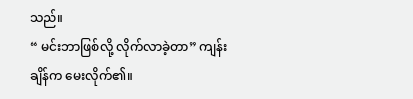သည်။
“ မင်းဘာဖြစ်လို့ လိုက်လာခဲ့တာ” ကျန်းချိန်က မေးလိုက်၏။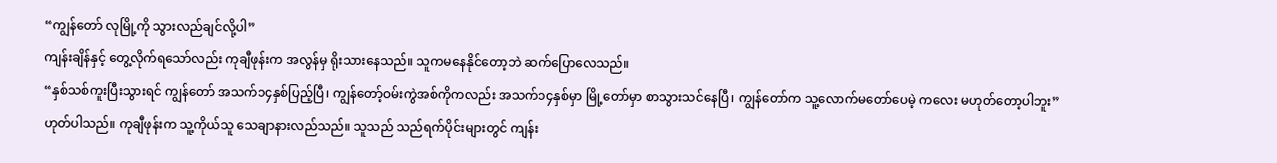“ကျွန်တော် လုမြို့ကို သွားလည်ချင်လို့ပါ”
ကျန်းချိန်နှင့် တွေ့လိုက်ရသော်လည်း ကုချီဖုန်းက အလွန်မှ ရိုးသားနေသည်။ သူကမနေနိုင်တော့ဘဲ ဆက်ပြောလေသည်။
“နှစ်သစ်ကူးပြီးသွားရင် ကျွန်တော် အသက်၁၄နှစ်ပြည့်ပြီ၊ ကျွန်တော့်ဝမ်းကွဲအစ်ကိုကလည်း အသက်၁၄နှစ်မှာ မြို့တော်မှာ စာသွားသင်နေပြီ၊ ကျွန်တော်က သူ့လောက်မတော်ပေမဲ့ ကလေး မဟုတ်တော့ပါဘူး”
ဟုတ်ပါသည်။ ကုချီဖုန်းက သူ့ကိုယ်သူ သေချာနားလည်သည်။ သူသည် သည်ရက်ပိုင်းများတွင် ကျန်း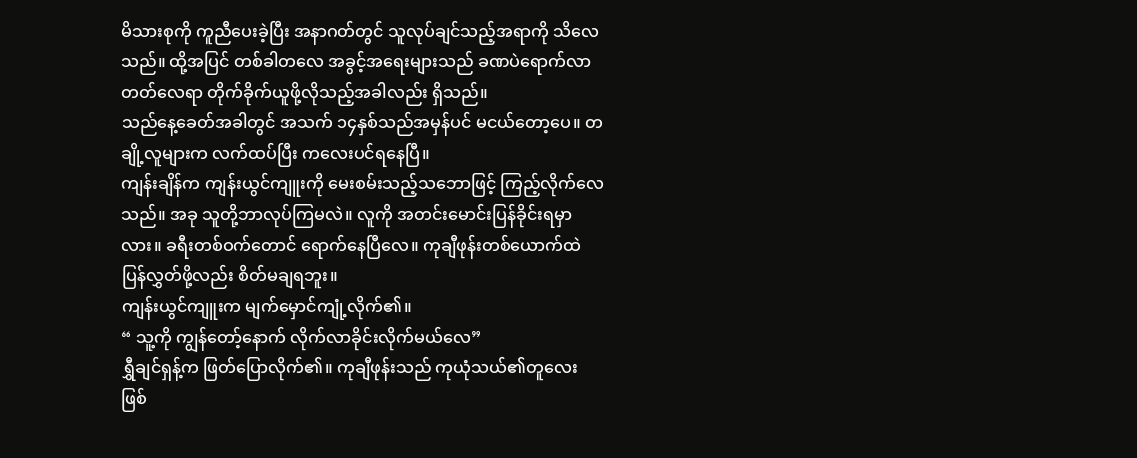မိသားစုကို ကူညီပေးခဲ့ပြီး အနာဂတ်တွင် သူလုပ်ချင်သည့်အရာကို သိလေသည်။ ထို့အပြင် တစ်ခါတလေ အခွင့်အရေးများသည် ခဏပဲရောက်လာတတ်လေရာ တိုက်ခိုက်ယူဖို့လိုသည့်အခါလည်း ရှိသည်။
သည်နေ့ခေတ်အခါတွင် အသက် ၁၄နှစ်သည်အမှန်ပင် မငယ်တော့ပေ။ တချို့လူများက လက်ထပ်ပြီး ကလေးပင်ရနေပြီ။
ကျန်းချိန်က ကျန်းယွင်ကျူးကို မေးစမ်းသည့်သဘောဖြင့် ကြည့်လိုက်လေသည်။ အခု သူတို့ဘာလုပ်ကြမလဲ။ လူကို အတင်းမောင်းပြန်ခိုင်းရမှာလား။ ခရီးတစ်ဝက်တောင် ရောက်နေပြီလေ။ ကုချီဖုန်းတစ်ယောက်ထဲ ပြန်လွှတ်ဖို့လည်း စိတ်မချရဘူး။
ကျန်းယွင်ကျူးက မျက်မှောင်ကျုံ့လိုက်၏။
“ သူ့ကို ကျွန်တော့်နောက် လိုက်လာခိုင်းလိုက်မယ်လေ”
ရွှီချင်ရှန့်က ဖြတ်ပြောလိုက်၏။ ကုချီဖုန်းသည် ကုယုံသယ်၏တူလေး ဖြစ်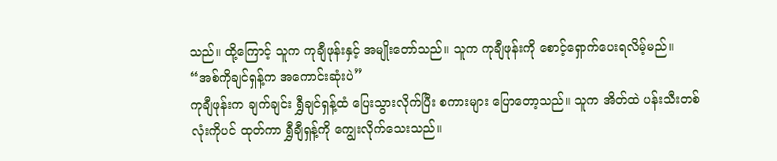သည်။ ထို့ကြောင့် သူက ကုချီဖုန်းနှင့် အမျိုးတော်သည်။ သူက ကုချီဖုန်းကို စောင့်ရှောက်ပေးရလိမ့်မည်။
“အစ်ကိုချင်ရှန့်က အကောင်းဆုံးပဲ”
ကုချီဖုန်းက ချက်ချင်း ရွှီချင်ရှန့်ထံ ပြေးသွားလိုက်ပြီး စကားများ ပြောတော့သည်။ သူက အိတ်ထဲ ပန်းသီးတစ်လုံးကိုပင် ထုတ်ကာ ရွှီချီရှန့်ကို ကျွေးလိုက်သေးသည်။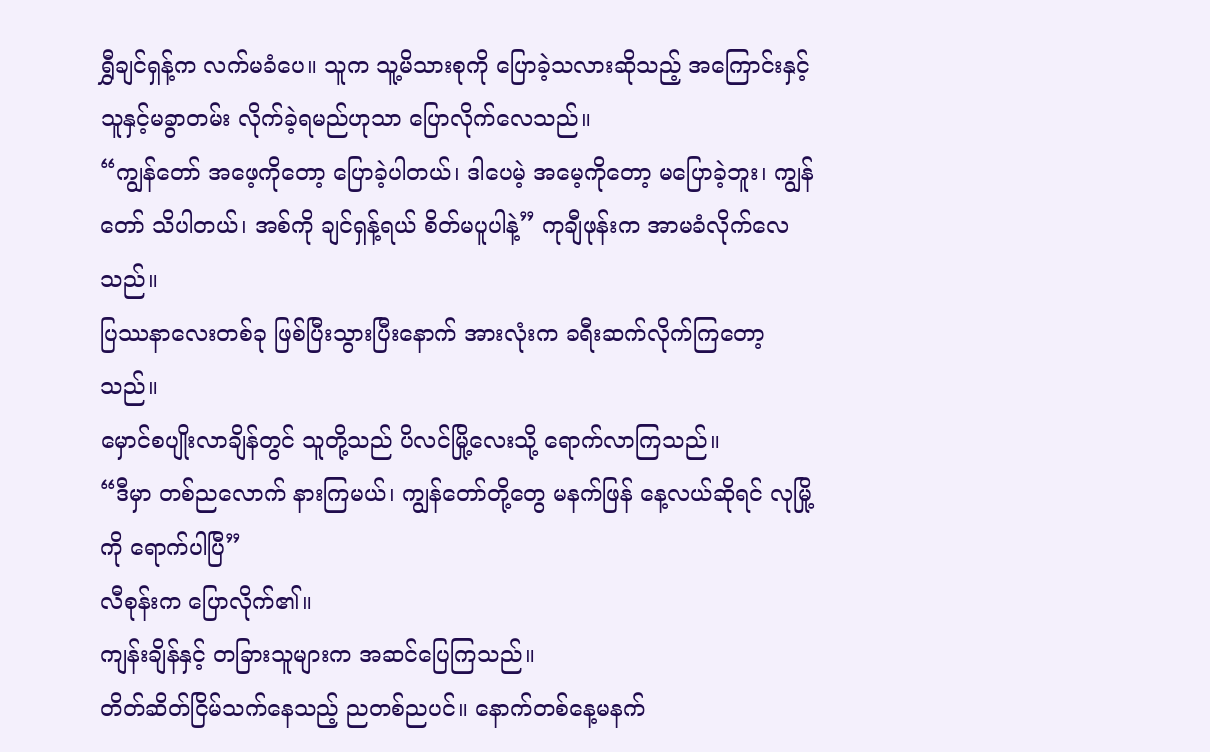ရွှီချင်ရှန့်က လက်မခံပေ။ သူက သူ့မိသားစုကို ပြောခဲ့သလားဆိုသည့် အကြောင်းနှင့် သူနှင့်မခွာတမ်း လိုက်ခဲ့ရမည်ဟုသာ ပြောလိုက်လေသည်။
“ကျွန်တော် အဖေ့ကိုတော့ ပြောခဲ့ပါတယ်၊ ဒါပေမဲ့ အမေ့ကိုတော့ မပြောခဲ့ဘူး၊ ကျွန်တော် သိပါတယ်၊ အစ်ကို ချင်ရှန့်ရယ် စိတ်မပူပါနဲ့” ကုချီဖုန်းက အာမခံလိုက်လေသည်။
ပြဿနာလေးတစ်ခု ဖြစ်ပြီးသွားပြီးနောက် အားလုံးက ခရီးဆက်လိုက်ကြတော့သည်။
မှောင်စပျိုးလာချိန်တွင် သူတို့သည် ပိလင်မြို့လေးသို့ ရောက်လာကြသည်။
“ဒီမှာ တစ်ညလောက် နားကြမယ်၊ ကျွန်တော်တို့တွေ မနက်ဖြန် နေ့လယ်ဆိုရင် လုမြို့ကို ရောက်ပါပြီ”
လီစုန်းက ပြောလိုက်၏။
ကျန်းချိန်နှင့် တခြားသူများက အဆင်ပြေကြသည်။
တိတ်ဆိတ်ငြိမ်သက်နေသည့် ညတစ်ညပင်။ နောက်တစ်နေ့မနက်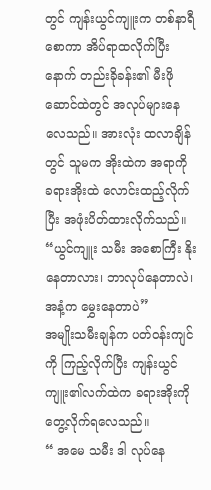တွင် ကျန်းယွင်ကျူးက တစ်နာရီစောကာ အိပ်ရာထလိုက်ပြီးနောက် တည်းခိုခန်း၏ မီးဖိုဆောင်ထဲတွင် အလုပ်များနေလေသည်။ အားလုံး ထလာချိန်တွင် သူမက အိုးထဲက အရာကို ခရားအိုးထဲ လောင်းထည့်လိုက်ပြီး အဖုံးပိတ်ထားလိုက်သည်။
“ယွင်ကျူး သမီး အစောကြီး နိုးနေတာလား၊ ဘာလုပ်နေတာလဲ၊ အနံ့က မွှေးနေတာပဲ”
အမျိုးသမီးချန်က ပတ်ဝန်းကျင်ကို ကြည့်လိုက်ပြီး ကျန်းယွင်ကျူး၏လက်ထဲက ခရားအိုးကို တွေ့လိုက်ရလေသည်။
“ အမေ သမီး ဒါ လုပ်နေ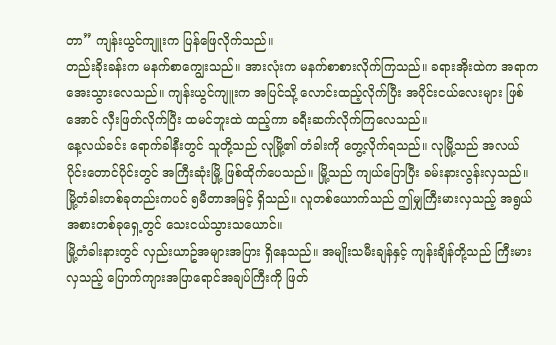တာ” ကျန်းယွင်ကျူးက ပြန်ဖြေလိုက်သည်။
တည်းခိုးခန်းက မနက်စာကျွေးသည်။ အားလုံးက မနက်စာစားလိုက်ကြသည်။ ခရားအိုးထဲက အရာက အေးသွားလေသည်။ ကျန်းယွင်ကျူးက အပြင်သို့ လောင်းထည့်လိုက်ပြီး အပိုင်းငယ်လေးများ ဖြစ်အောင် လှီးဖြတ်လိုက်ပြီး ထမင်ဘူးထဲ ထည့်ကာ ခရီးဆက်လိုက်ကြလေသည်။
နေ့လယ်ခင်း ရောက်ခါနီးတွင် သူတို့သည် လုမြို့၏ တံခါးကို တွေ့လိုက်ရသည်။ လုမြို့သည် အလယ်ပိုင်းတောင်ပိုင်းတွင် အကြီးဆုံးမြို့ ဖြစ်ထိုက်ပေသည်။ မြို့သည် ကျယ်ပြောပြီး ခမ်းနားလွန်းလှသည်။ မြို့တံခါးတစ်ခုတည်းကပင် ၅မီတာအမြင့် ရှိသည်။ လူတစ်ယောက်သည် ဤမျှကြီးမားလှသည့် အရွယ်အစားတစ်ခုရှေ့တွင် သေးငယ်သွားသယောင်။
မြို့တံခါးနားတွင် လှည်းယာဥ်အများအပြား ရှိနေသည်။ အမျိုးသမီးချန်နှင့် ကျန်းချိန်တို့သည် ကြီးမားလှသည့် ပြောက်ကျားအပြာရောင်အချပ်ကြီးကို ဖြတ်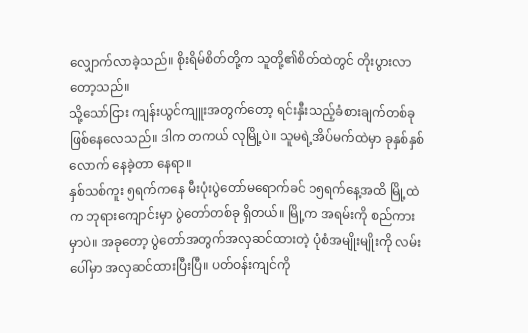လျှောက်လာခဲ့သည်။ စိုးရိမ်စိတ်တို့က သူတို့၏စိတ်ထဲတွင် တိုးပွားလာတော့သည်။
သို့သော်ငြား ကျန်းယွင်ကျူးအတွက်တော့ ရင်းနှီးသည့်ခံစားချက်တစ်ခု ဖြစ်နေလေသည်။ ဒါက တကယ် လုမြို့ပဲ။ သူမရဲ့အိပ်မက်ထဲမှာ ခုနှစ်နှစ်လောက် နေခဲ့တာ နေရာ။
နှစ်သစ်ကူး ၅ရက်ကနေ မီးပုံးပွဲတော်မရောက်ခင် ၁၅ရက်နေ့အထိ မြို့ထဲက ဘုရားကျောင်းမှာ ပွဲတော်တစ်ခု ရှိတယ်။ မြို့က အရမ်းကို စည်ကားမှာပဲ။ အခုတော့ ပွဲတော်အတွက်အလှဆင်ထားတဲ့ ပုံစံအမျိုးမျိုးကို လမ်းပေါ်မှာ အလှဆင်ထားပြီးပြီ။ ပတ်ဝန်းကျင်ကို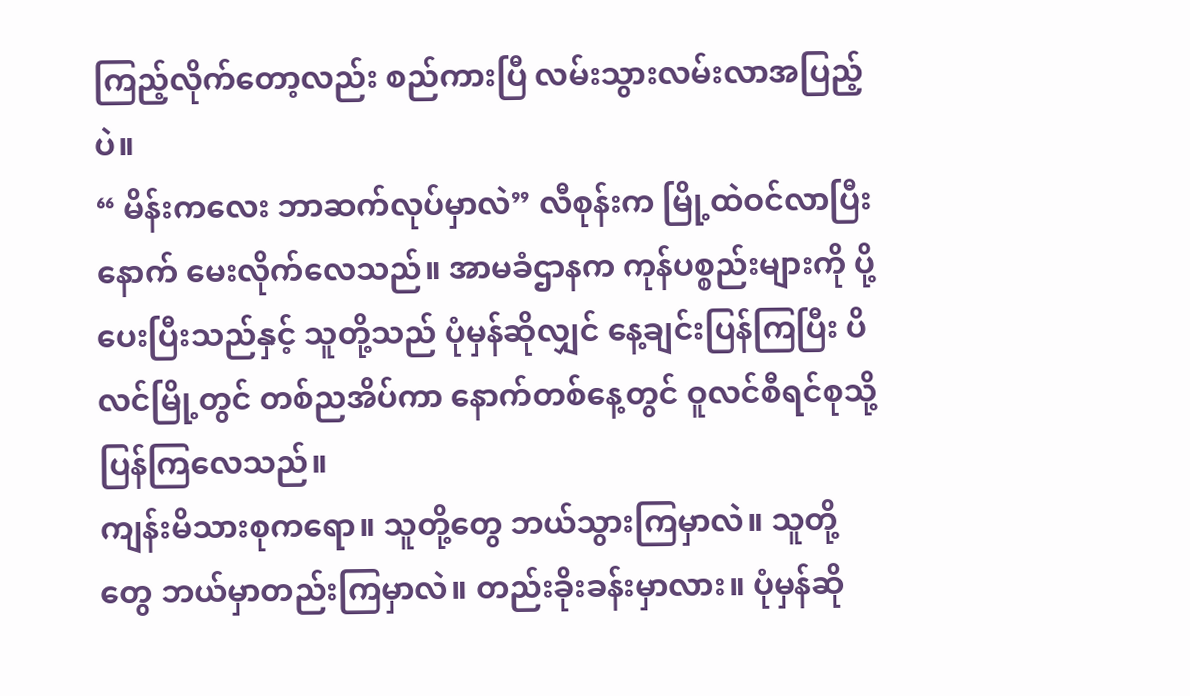ကြည့်လိုက်တော့လည်း စည်ကားပြီ လမ်းသွားလမ်းလာအပြည့်ပဲ။
“ မိန်းကလေး ဘာဆက်လုပ်မှာလဲ” လီစုန်းက မြို့ထဲဝင်လာပြီးနောက် မေးလိုက်လေသည်။ အာမခံဌာနက ကုန်ပစ္စည်းများကို ပို့ပေးပြီးသည်နှင့် သူတို့သည် ပုံမှန်ဆိုလျှင် နေ့ချင်းပြန်ကြပြီး ပိလင်မြို့တွင် တစ်ညအိပ်ကာ နောက်တစ်နေ့တွင် ဝူလင်စီရင်စုသို့ ပြန်ကြလေသည်။
ကျန်းမိသားစုကရော။ သူတို့တွေ ဘယ်သွားကြမှာလဲ။ သူတို့တွေ ဘယ်မှာတည်းကြမှာလဲ။ တည်းခိုးခန်းမှာလား။ ပုံမှန်ဆို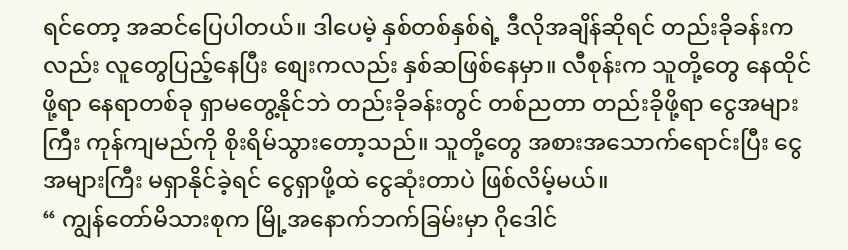ရင်တော့ အဆင်ပြေပါတယ်။ ဒါပေမဲ့ နှစ်တစ်နှစ်ရဲ့ ဒီလိုအချိန်ဆိုရင် တည်းခိုခန်းကလည်း လူတွေပြည့်နေပြီး စျေးကလည်း နှစ်ဆဖြစ်နေမှာ။ လီစုန်းက သူတို့တွေ နေထိုင်ဖို့ရာ နေရာတစ်ခု ရှာမတွေ့နိုင်ဘဲ တည်းခိုခန်းတွင် တစ်ညတာ တည်းခိုဖို့ရာ ငွေအများကြီး ကုန်ကျမည်ကို စိုးရိမ်သွားတော့သည်။ သူတို့တွေ အစားအသောက်ရောင်းပြီး ငွေအများကြီး မရှာနိုင်ခဲ့ရင် ငွေရှာဖို့ထဲ ငွေဆုံးတာပဲ ဖြစ်လိမ့်မယ်။
“ ကျွန်တော်မိသားစုက မြို့အနောက်ဘက်ခြမ်းမှာ ဂိုဒေါင်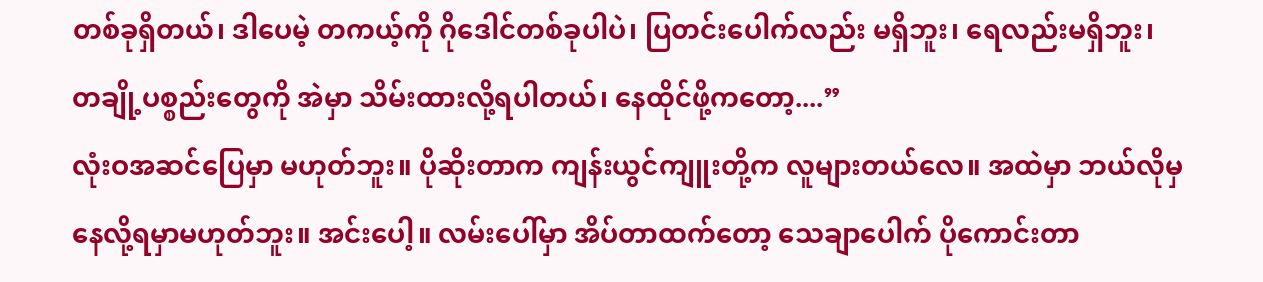တစ်ခုရှိတယ်၊ ဒါပေမဲ့ တကယ့်ကို ဂိုဒေါင်တစ်ခုပါပဲ၊ ပြတင်းပေါက်လည်း မရှိဘူး၊ ရေလည်းမရှိဘူး၊ တချို့ပစ္စည်းတွေကို အဲမှာ သိမ်းထားလို့ရပါတယ်၊ နေထိုင်ဖို့ကတော့....”
လုံးဝအဆင်ပြေမှာ မဟုတ်ဘူး။ ပိုဆိုးတာက ကျန်းယွင်ကျူးတို့က လူများတယ်လေ။ အထဲမှာ ဘယ်လိုမှ နေလို့ရမှာမဟုတ်ဘူး။ အင်းပေါ့။ လမ်းပေါ်မှာ အိပ်တာထက်တော့ သေချာပေါက် ပိုကောင်းတာ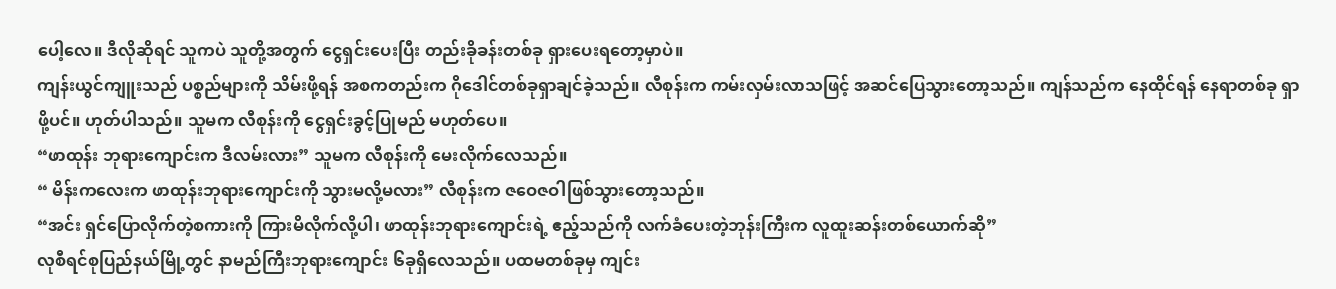ပေါ့လေ။ ဒီလိုဆိုရင် သူကပဲ သူတို့အတွက် ငွေရှင်းပေးပြီး တည်းခိုခန်းတစ်ခု ရှားပေးရတော့မှာပဲ။
ကျန်းယွင်ကျူးသည် ပစ္စည်များကို သိမ်းဖို့ရန် အစကတည်းက ဂိုဒေါင်တစ်ခုရှာချင်ခဲ့သည်။ လီစုန်းက ကမ်းလှမ်းလာသဖြင့် အဆင်ပြေသွားတော့သည်။ ကျန်သည်က နေထိုင်ရန် နေရာတစ်ခု ရှာဖို့ပင်။ ဟုတ်ပါသည်။ သူမက လီစုန်းကို ငွေရှင်းခွင့်ပြုမည် မဟုတ်ပေ။
“ဖာထုန်း ဘုရားကျောင်းက ဒီလမ်းလား” သူမက လီစုန်းကို မေးလိုက်လေသည်။
“ မိန်းကလေးက ဖာထုန်းဘုရားကျောင်းကို သွားမလို့မလား” လီစုန်းက ဇဝေဇဝါဖြစ်သွားတော့သည်။
“အင်း ရှင်ပြောလိုက်တဲ့စကားကို ကြားမိလိုက်လို့ပါ၊ ဖာထုန်းဘုရားကျောင်းရဲ့ ဧည့်သည်ကို လက်ခံပေးတဲ့ဘုန်းကြီးက လူထူးဆန်းတစ်ယောက်ဆို”
လုစီရင်စုပြည်နယ်မြို့တွင် နာမည်ကြီးဘုရားကျောင်း ၆ခုရှိလေသည်။ ပထမတစ်ခုမှ ကျင်း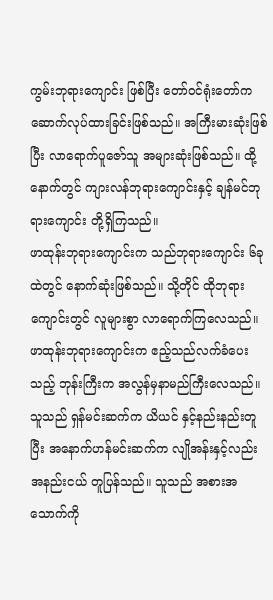ကွမ်းဘုရားကျောင်း ဖြစ်ပြီး တော်ဝင်ရုံးတော်က ဆောက်လုပ်ထားခြင်းဖြစ်သည်။ အကြီးမားဆုံးဖြစ်ပြီး လာရောက်ပူဇော်သူ အများဆုံးဖြစ်သည်။ ထို့နောက်တွင် ကျားလန်ဘုရားကျောင်းနှင့် ချန်မင်ဘုရားကျောင်း တို့ရှိကြသည်။
ဖာထုန်းဘုရားကျောင်းက သည်ဘုရားကျောင်း ၆ခုထဲတွင် နောက်ဆုံးဖြစ်သည်။ သို့တိုင် ထိုဘုရားကျောင်းတွင် လူများစွာ လာရောက်ကြလေသည်။
ဖာထုန်းဘုရားကျောင်းက ဧည့်သည်လက်ခံပေးသည့် ဘုန်းကြီးက အလွန်မှနာမည်ကြီးလေသည်။ သူသည် ရှန်မင်းဆက်က ယိယင် နှင့်နည်းနည်းတူပြီး အနောက်ဟန်မင်းဆက်က လျိုအန်းနှင့်လည်း အနည်းငယ် တူပြန်သည်။ သူသည် အစားအသောက်ကို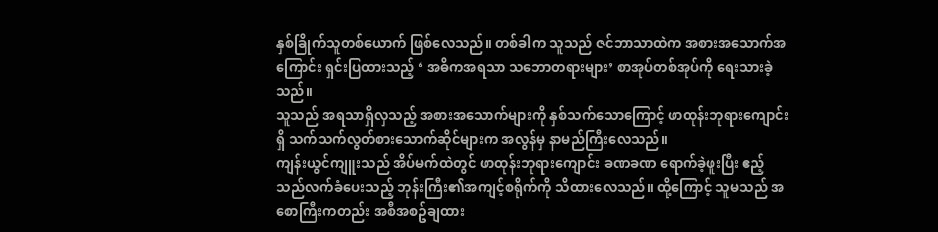နှစ်ခြိုက်သူတစ်ယောက် ဖြစ်လေသည်။ တစ်ခါက သူသည် ဇင်ဘာသာထဲက အစားအသောက်အကြောင်း ရှင်းပြထားသည့် ‘ အဓိကအရသာ သဘောတရားများ’ စာအုပ်တစ်အုပ်ကို ရေးသားခဲ့သည်။
သူသည် အရသာရှိလှသည့် အစားအသောက်များကို နှစ်သက်သောကြောင့် ဖာထုန်းဘုရားကျောင်းရှိ သက်သက်လွတ်စားသောက်ဆိုင်များက အလွန်မှ နာမည်ကြီးလေသည်။
ကျန်းယွင်ကျူးသည် အိပ်မက်ထဲတွင် ဖာထုန်းဘုရားကျောင်း ခဏခဏ ရောက်ခဲ့ဖူးပြီး ဧည့်သည်လက်ခံပေးသည့် ဘုန်းကြီး၏အကျင့်စရိုက်ကို သိထားလေသည်။ ထို့ကြောင့် သူမသည် အစောကြီးကတည်း အစီအစဥ်ချထား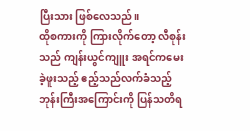ပြီးသား ဖြစ်လေသည်။
ထိုစကားကို ကြားလိုက်တော့ လီစုန်းသည် ကျန်းယွင်ကျူး အရင်ကမေးခဲ့ဖူးသည့် ဧည့်သည်လက်ခံသည့် ဘုန်းကြီးအကြောင်းကို ပြန်သတိရ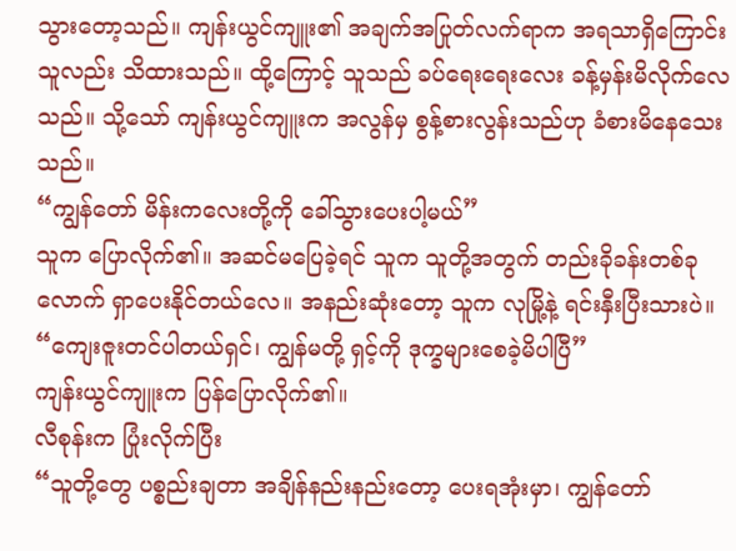သွားတော့သည်။ ကျန်းယွင်ကျူး၏ အချက်အပြုတ်လက်ရာက အရသာရှိကြောင်း သူလည်း သိထားသည်။ ထို့ကြောင့် သူသည် ခပ်ရေးရေးလေး ခန့်မှန်းမိလိုက်လေသည်။ သို့သော် ကျန်းယွင်ကျူးက အလွန်မှ စွန့်စားလွန်းသည်ဟု ခံစားမိနေသေးသည်။
“ကျွန်တော် မိန်းကလေးတို့ကို ခေါ်သွားပေးပါ့မယ်”
သူက ပြောလိုက်၏။ အဆင်မပြေခဲ့ရင် သူက သူတို့အတွက် တည်းခိုခန်းတစ်ခုလောက် ရှာပေးနိုင်တယ်လေ။ အနည်းဆုံးတော့ သူက လုမြို့နဲ့ ရင်းနှီးပြီးသားပဲ။
“ကျေးဇူးတင်ပါတယ်ရှင်၊ ကျွန်မတို့ ရှင့်ကို ဒုက္ခများစေခဲ့မိပါပြီ”
ကျန်းယွင်ကျူးက ပြန်ပြောလိုက်၏။
လီစုန်းက ပြုံးလိုက်ပြီး
“သူတို့တွေ ပစ္စည်းချတာ အချိန်နည်းနည်းတော့ ပေးရအုံးမှာ၊ ကျွန်တော်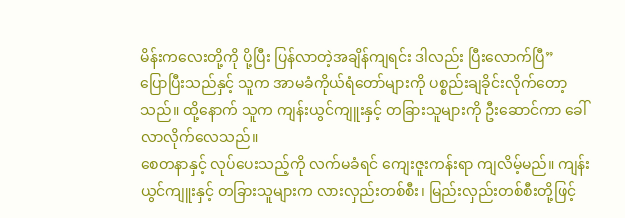မိန်းကလေးတို့ကို ပို့ပြီး ပြန်လာတဲ့အချိန်ကျရင်း ဒါလည်း ပြီးလောက်ပြီ”
ပြောပြီးသည်နှင့် သူက အာမခံကိုယ်ရံတော်များကို ပစ္စည်းချခိုင်းလိုက်တော့သည်။ ထို့နောက် သူက ကျန်းယွင်ကျူးနှင့် တခြားသူများကို ဦးဆောင်ကာ ခေါ်လာလိုက်လေသည်။
စေတနာနှင့် လုပ်ပေးသည့်ကို လက်မခံရင် ကျေးဇူးကန်းရာ ကျလိမ့်မည်။ ကျန်းယွင်ကျူးနှင့် တခြားသူများက လားလှည်းတစ်စီး၊ မြည်းလှည်းတစ်စီးတို့ဖြင့်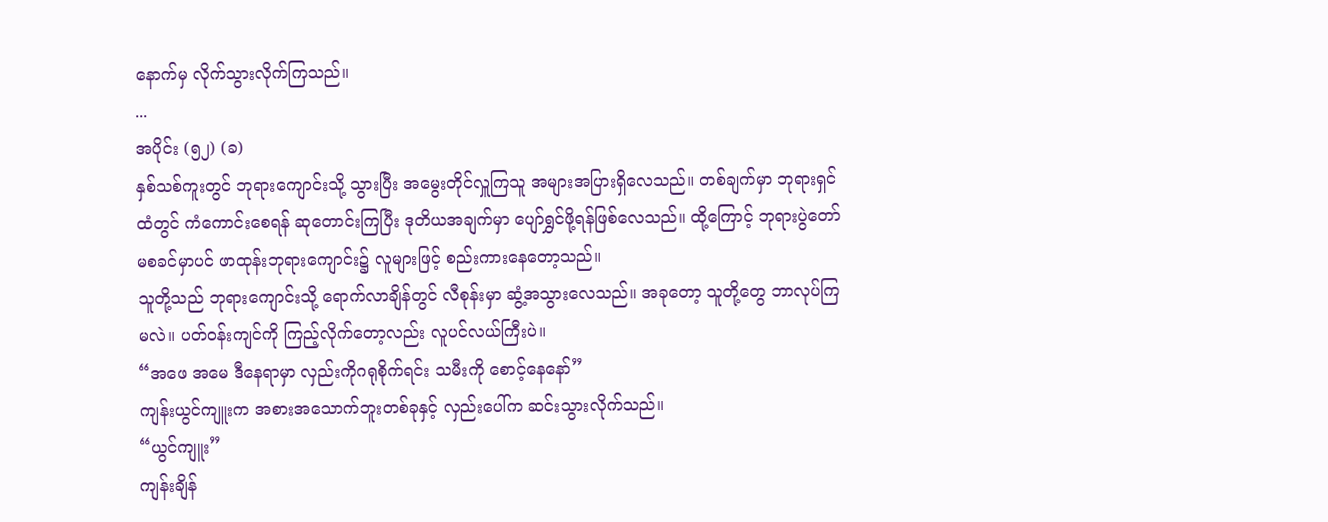နောက်မှ လိုက်သွားလိုက်ကြသည်။
...
အပိုင်း (၅၂) (ခ)
နှစ်သစ်ကူးတွင် ဘုရားကျောင်းသို့ သွားပြီး အမွေးတိုင်လှူကြသူ အများအပြားရှိလေသည်။ တစ်ချက်မှာ ဘုရားရှင်ထံတွင် ကံကောင်းစေရန် ဆုတောင်းကြပြီး ဒုတိယအချက်မှာ ပျော်ရွှင်ဖို့ရန်ဖြစ်လေသည်။ ထို့ကြောင့် ဘုရားပွဲတော် မစခင်မှာပင် ဖာထုန်းဘုရားကျောင်း၌ လူများဖြင့် စည်းကားနေတော့သည်။
သူတို့သည် ဘုရားကျောင်းသို့ ရောက်လာချိန်တွင် လီစုန်းမှာ ဆွံ့အသွားလေသည်။ အခုတော့ သူတို့တွေ ဘာလုပ်ကြမလဲ။ ပတ်ဝန်းကျင်ကို ကြည့်လိုက်တော့လည်း လူပင်လယ်ကြီးပဲ။
“အဖေ အမေ ဒီနေရာမှာ လှည်းကိုဂရုစိုက်ရင်း သမီးကို စောင့်နေနော်”
ကျန်းယွင်ကျူးက အစားအသောက်ဘူးတစ်ခုနှင့် လှည်းပေါ်က ဆင်းသွားလိုက်သည်။
“ယွင်ကျူး”
ကျန်းချိန်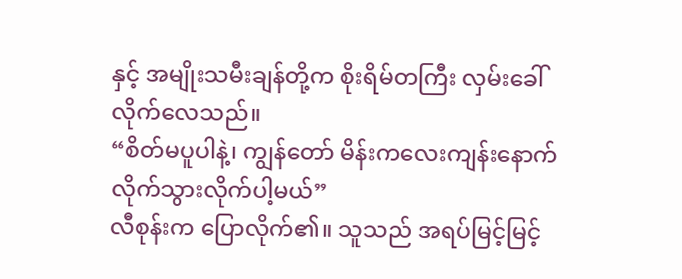နှင့် အမျိုးသမီးချန်တို့က စိုးရိမ်တကြီး လှမ်းခေါ်လိုက်လေသည်။
“စိတ်မပူပါနဲ့၊ ကျွန်တော် မိန်းကလေးကျန်းနောက် လိုက်သွားလိုက်ပါ့မယ်”
လီစုန်းက ပြောလိုက်၏။ သူသည် အရပ်မြင့်မြင့်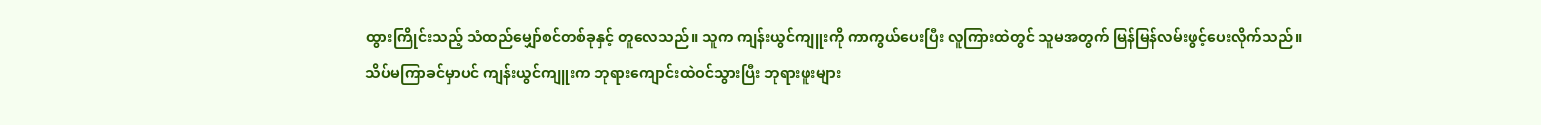ထွားကြိုင်းသည့် သံထည်မျှော်စင်တစ်ခုနှင့် တူလေသည်။ သူက ကျန်းယွင်ကျူးကို ကာကွယ်ပေးပြီး လူကြားထဲတွင် သူမအတွက် မြန်မြန်လမ်းဖွင့်ပေးလိုက်သည်။
သိပ်မကြာခင်မှာပင် ကျန်းယွင်ကျူးက ဘုရားကျောင်းထဲဝင်သွားပြီး ဘုရားဖူးများ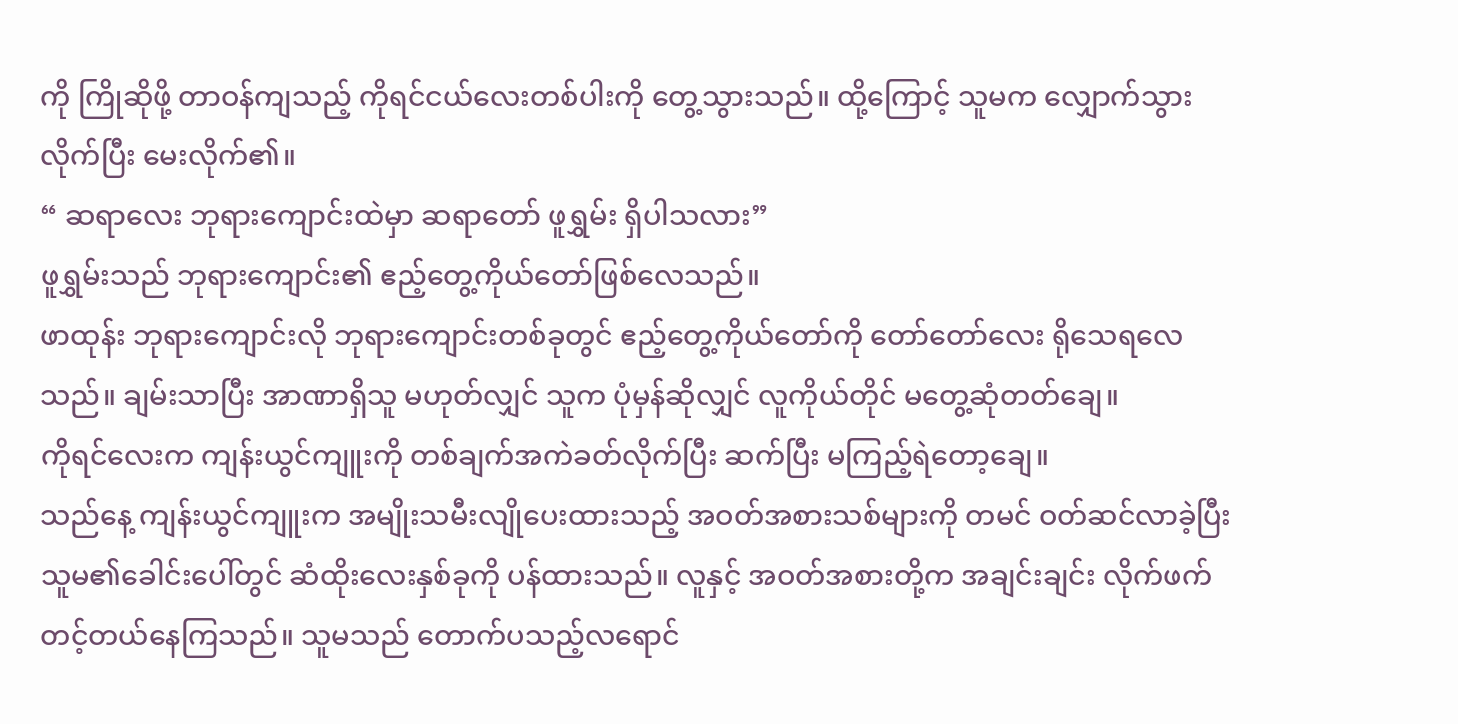ကို ကြိုဆိုဖို့ တာဝန်ကျသည့် ကိုရင်ငယ်လေးတစ်ပါးကို တွေ့သွားသည်။ ထို့ကြောင့် သူမက လျှောက်သွားလိုက်ပြီး မေးလိုက်၏။
“ ဆရာလေး ဘုရားကျောင်းထဲမှာ ဆရာတော် ဖူရွှမ်း ရှိပါသလား”
ဖူရွှမ်းသည် ဘုရားကျောင်း၏ ဧည့်တွေ့ကိုယ်တော်ဖြစ်လေသည်။
ဖာထုန်း ဘုရားကျောင်းလို ဘုရားကျောင်းတစ်ခုတွင် ဧည့်တွေ့ကိုယ်တော်ကို တော်တော်လေး ရိုသေရလေသည်။ ချမ်းသာပြီး အာဏာရှိသူ မဟုတ်လျှင် သူက ပုံမှန်ဆိုလျှင် လူကိုယ်တိုင် မတွေ့ဆုံတတ်ချေ။
ကိုရင်လေးက ကျန်းယွင်ကျူးကို တစ်ချက်အကဲခတ်လိုက်ပြီး ဆက်ပြီး မကြည့်ရဲတော့ချေ။
သည်နေ့ ကျန်းယွင်ကျူးက အမျိုးသမီးလျိုပေးထားသည့် အဝတ်အစားသစ်များကို တမင် ဝတ်ဆင်လာခဲ့ပြီး သူမ၏ခေါင်းပေါ်တွင် ဆံထိုးလေးနှစ်ခုကို ပန်ထားသည်။ လူနှင့် အဝတ်အစားတို့က အချင်းချင်း လိုက်ဖက်တင့်တယ်နေကြသည်။ သူမသည် တောက်ပသည့်လရောင်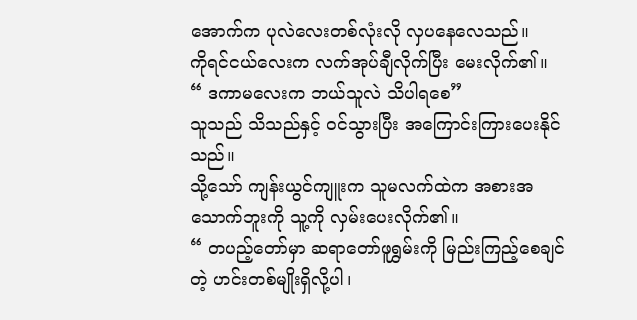အောက်က ပုလဲလေးတစ်လုံးလို လှပနေလေသည်။
ကိုရင်ငယ်လေးက လက်အုပ်ချီလိုက်ပြီး မေးလိုက်၏။
“ ဒကာမလေးက ဘယ်သူလဲ သိပါရစေ”
သူသည် သိသည်နှင့် ဝင်သွားပြီး အကြောင်းကြားပေးနိုင်သည်။
သို့သော် ကျန်းယွင်ကျူးက သူမလက်ထဲက အစားအသောက်ဘူးကို သူ့ကို လှမ်းပေးလိုက်၏။
“ တပည့်တော်မှာ ဆရာတော်ဖူရွှမ်းကို မြည်းကြည့်စေချင်တဲ့ ဟင်းတစ်မျိုးရှိလို့ပါ၊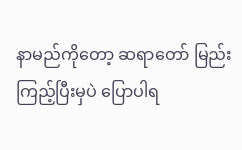နာမည်ကိုတော့ ဆရာတော် မြည်းကြည့်ပြီးမှပဲ ပြောပါရ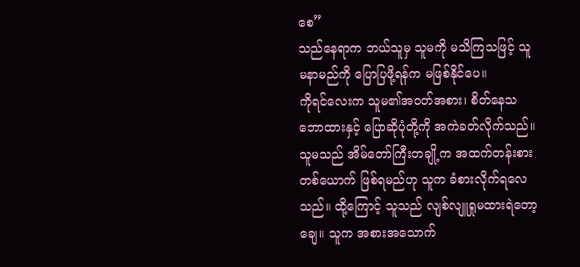စေ”
သည်နေရာက ဘယ်သူမှ သူမကို မသိကြသဖြင့် သူမနာမည်ကို ပြောပြဖို့ရန်က မဖြစ်နိုင်ပေ။
ကိုရင်လေးက သူမ၏အဝတ်အစား၊ စိတ်နေသဘောထားနှင့် ပြောဆိုပုံတို့ကို အကဲခတ်လိုက်သည်။ သူမသည် အိမ်တော်ကြီးတချို့က အထက်တန်းစားတစ်ယောက် ဖြစ်ရမည်ဟု သူက ခံစားလိုက်ရလေသည်။ ထို့ကြောင့် သူသည် လျစ်လျူရှုမထားရဲတော့ချေ။ သူက အစားအသောက်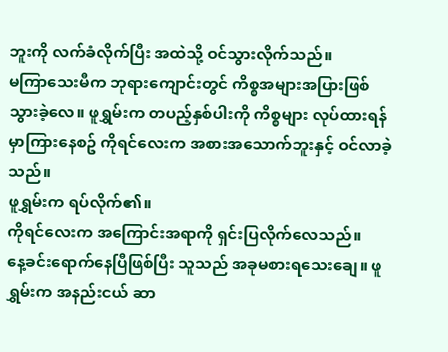ဘူးကို လက်ခံလိုက်ပြီး အထဲသို့ ဝင်သွားလိုက်သည်။
မကြာသေးမီက ဘုရားကျောင်းတွင် ကိစ္စအများအပြားဖြစ်သွားခဲ့လေ။ ဖူရွှမ်းက တပည့်နှစ်ပါးကို ကိစ္စများ လုပ်ထားရန် မှာကြားနေစဥ် ကိုရင်လေးက အစားအသောက်ဘူးနှင့် ဝင်လာခဲ့သည်။
ဖူရွှမ်းက ရပ်လိုက်၏။
ကိုရင်လေးက အကြောင်းအရာကို ရှင်းပြလိုက်လေသည်။
နေ့ခင်းရောက်နေပြီဖြစ်ပြီး သူသည် အခုမစားရသေးချေ။ ဖူရွှမ်းက အနည်းငယ် ဆာ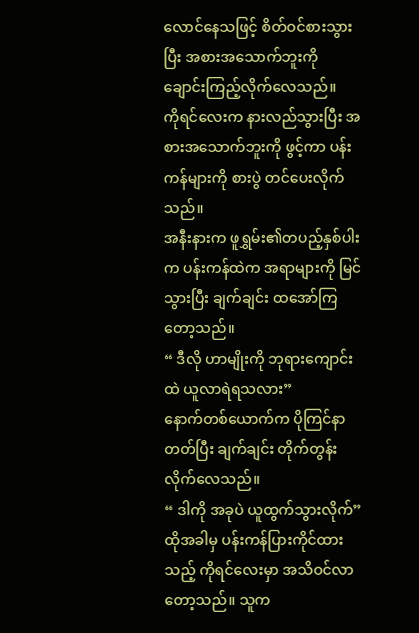လောင်နေသဖြင့် စိတ်ဝင်စားသွားပြီး အစားအသောက်ဘူးကို ချောင်းကြည့်လိုက်လေသည်။
ကိုရင်လေးက နားလည်သွားပြီး အစားအသောက်ဘူးကို ဖွင့်ကာ ပန်းကန်များကို စားပွဲ တင်ပေးလိုက်သည်။
အနီးနားက ဖူရွှမ်း၏တပည့်နှစ်ပါးက ပန်းကန်ထဲက အရာများကို မြင်သွားပြီး ချက်ချင်း ထအော်ကြတော့သည်။
“ ဒီလို ဟာမျိုးကို ဘုရားကျောင်းထဲ ယူလာရဲရသလား”
နောက်တစ်ယောက်က ပိုကြင်နာတတ်ပြီး ချက်ချင်း တိုက်တွန်းလိုက်လေသည်။
“ ဒါကို အခုပဲ ယူထွက်သွားလိုက်”
ထိုအခါမှ ပန်းကန်ပြားကိုင်ထားသည့် ကိုရင်လေးမှာ အသိဝင်လာတော့သည်။ သူက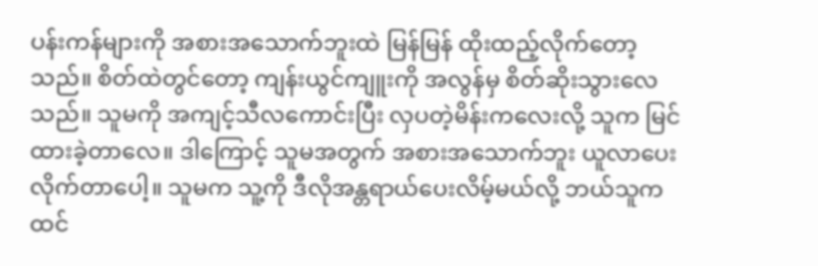ပန်းကန်များကို အစားအသောက်ဘူးထဲ မြန်မြန် ထိုးထည့်လိုက်တော့သည်။ စိတ်ထဲတွင်တော့ ကျန်းယွင်ကျူးကို အလွန်မှ စိတ်ဆိုးသွားလေသည်။ သူမကို အကျင့်သီလကောင်းပြီး လှပတဲ့မိန်းကလေးလို့ သူက မြင်ထားခဲ့တာလေ။ ဒါကြောင့် သူမအတွက် အစားအသောက်ဘူး ယူလာပေးလိုက်တာပေါ့။ သူမက သူ့ကို ဒီလိုအန္တရာယ်ပေးလိမ့်မယ်လို့ ဘယ်သူကထင်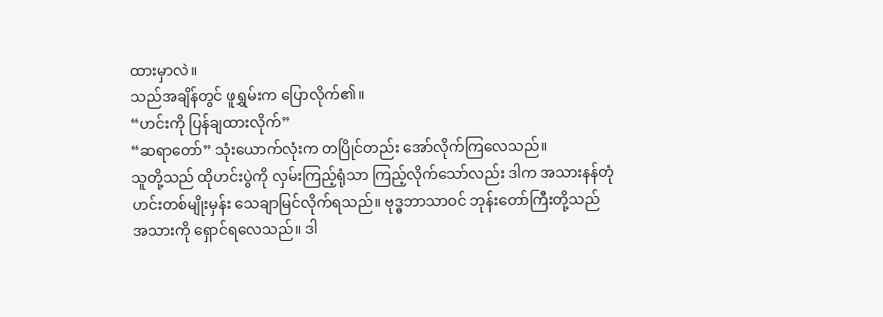ထားမှာလဲ။
သည်အချိန်တွင် ဖူရွှမ်းက ပြောလိုက်၏။
“ဟင်းကို ပြန်ချထားလိုက်”
“ဆရာတော်” သုံးယောက်လုံးက တပြိုင်တည်း အော်လိုက်ကြလေသည်။
သူတို့သည် ထိုဟင်းပွဲကို လှမ်းကြည့်ရုံသာ ကြည့်လိုက်သော်လည်း ဒါက အသားနန်တုံဟင်းတစ်မျိုးမှန်း သေချာမြင်လိုက်ရသည်။ ဗုဒ္ဓဘာသာဝင် ဘုန်းတော်ကြီးတို့သည် အသားကို ရှောင်ရလေသည်။ ဒါ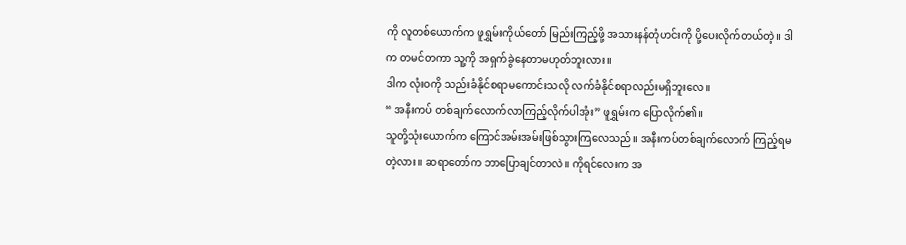ကို လူတစ်ယောက်က ဖူရွှမ်းကိုယ်တော် မြည်းကြည့်ဖို့ အသားနန်တုံဟင်းကို ပို့ပေးလိုက်တယ်တဲ့။ ဒါက တမင်တကာ သူ့ကို အရှက်ခွဲနေတာမဟုတ်ဘူးလား။
ဒါက လုံးဝကို သည်းခံနိုင်စရာမကောင်းသလို လက်ခံနိုင်စရာလည်းမရှိဘူးလေ။
“ အနီးကပ် တစ်ချက်လောက်လာကြည့်လိုက်ပါအုံး” ဖူရွှမ်းက ပြောလိုက်၏။
သူတို့သုံးယောက်က ကြောင်အမ်းအမ်းဖြစ်သွားကြလေသည်။ အနီးကပ်တစ်ချက်လောက် ကြည့်ရမတဲ့လား။ ဆရာတော်က ဘာပြောချင်တာလဲ။ ကိုရင်လေးက အ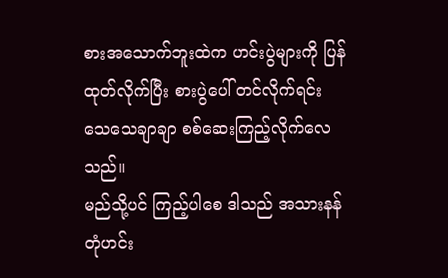စားအသောက်ဘူးထဲက ဟင်းပွဲများကို ပြန်ထုတ်လိုက်ပြီး စားပွဲပေါ် တင်လိုက်ရင်း သေသေချာချာ စစ်ဆေးကြည့်လိုက်လေသည်။
မည်သို့ပင် ကြည့်ပါစေ ဒါသည် အသားနန်တုံဟင်း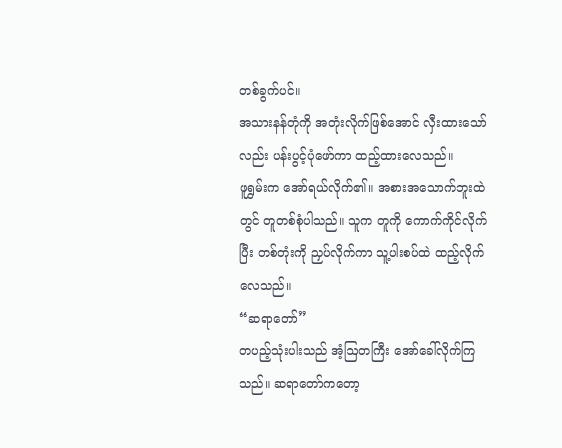တစ်ခွက်ပင်။
အသားနန်တုံကို အတုံးလိုက်ဖြစ်အောင် လှီးထားသော်လည်း ပန်းပွင့်ပုံဖော်ကာ ထည့်ထားလေသည်။
ဖူရွှမ်းက အော်ရယ်လိုက်၏။ အစားအသောက်ဘူးထဲတွင် တူတစ်စုံပါသည်။ သူက တူကို ကောက်ကိုင်လိုက်ပြီး တစ်တုံးကို ညှပ်လိုက်ကာ သူ့ပါးစပ်ထဲ ထည့်လိုက်လေသည်။
“ဆရာတော်”
တပည့်သုံးပါးသည် အံ့ဩတကြီး အော်ခေါ်လိုက်ကြသည်။ ဆရာတော်ကတော့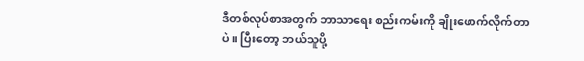ဒီတစ်လုပ်စာအတွက် ဘာသာရေး စည်းကမ်းကို ချိုးဖောက်လိုက်တာပဲ။ ပြီးတော့ ဘယ်သူပို့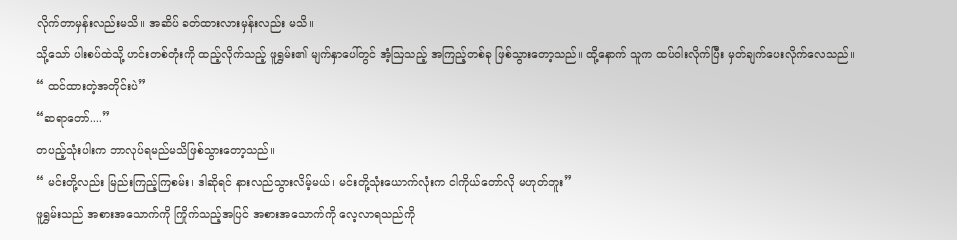လိုက်တာမှန်းလည်းမသိ။ အဆိပ် ခတ်ထားလားမှန်းလည်း မသိ။
သို့သော် ပါးစပ်ထဲသို့ ဟင်းတစ်တုံးကို ထည့်လိုက်သည့် ဖူရွှမ်း၏ မျက်နှာပေါ်တွင် အံ့ဩသည့် အကြည့်တစ်ခု ဖြစ်သွားတော့သည်။ ထို့နောက် သူက ထပ်ဝါးလိုက်ပြီး မှတ်ချက်ပေးလိုက်လေသည်။
“ ထင်ထားတဲ့အတိုင်းပဲ”
“ဆရာတော်....”
တပည့်သုံးပါးက ဘာလုပ်ရမည်မသိဖြစ်သွားတော့သည်။
“ မင်းတို့လည်း မြည်းကြည့်ကြစမ်း၊ ဒါဆိုရင် နားလည်သွားလိမ့်မယ်၊ မင်းတို့သုံးယောက်လုံးက ငါကိုယ်တော်လို မဟုတ်ဘူး”
ဖူရွှမ်းသည် အစားအသောက်ကို ကြိုက်သည့်အပြင် အစားအသောက်ကို လေ့လာရသည်ကို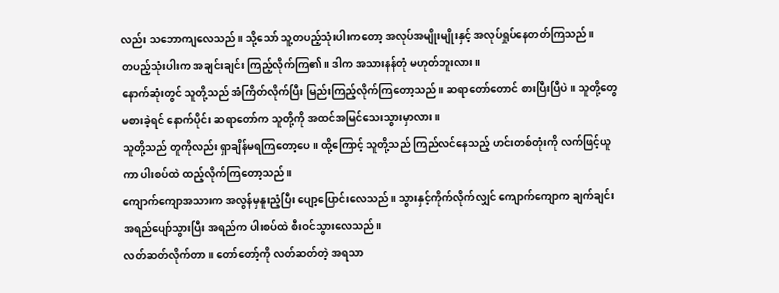လည်း သဘောကျလေသည်။ သို့သော် သူ့တပည့်သုံးပါးကတော့ အလုပ်အမျိုးမျိုးနှင့် အလုပ်ရှုပ်နေတတ်ကြသည်။
တပည့်သုံးပါးက အချင်းချင်း ကြည့်လိုက်ကြ၏။ ဒါက အသားနန်တုံ မဟုတ်ဘူးလား။
နောက်ဆုံးတွင် သူတို့သည် အံကြိတ်လိုက်ပြီး မြည်းကြည့်လိုက်ကြတော့သည်။ ဆရာတော်တောင် စားပြီးပြီပဲ။ သူတို့တွေ မစားခဲ့ရင် နောက်ပိုင်း ဆရာတော်က သူတို့ကို အထင်အမြင်သေးသွားမှာလား။
သူတို့သည် တူကိုလည်း ရှာချိန်မရကြတော့ပေ။ ထို့ကြောင့် သူတို့သည် ကြည်လင်နေသည့် ဟင်းတစ်တုံးကို လက်ဖြင့်ယူကာ ပါးစပ်ထဲ ထည့်လိုက်ကြတော့သည်။
ကျောက်ကျောအသားက အလွန်မှနူးညံ့ပြီး ပျော့ပြောင်းလေသည်။ သွားနှင့်ကိုက်လိုက်လျှင် ကျောက်ကျောက ချက်ချင်း အရည်ပျော်သွားပြီး အရည်က ပါးစပ်ထဲ စီးဝင်သွားလေသည်။
လတ်ဆတ်လိုက်တာ။ တော်တော့်ကို လတ်ဆတ်တဲ့ အရသာ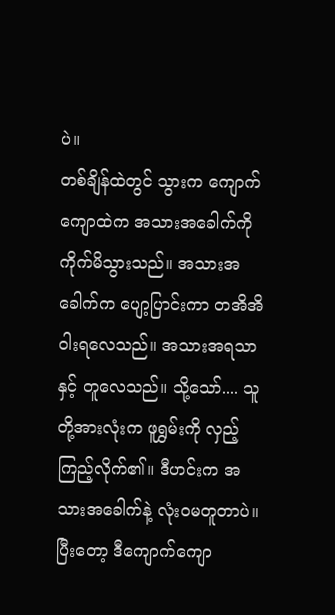ပဲ။
တစ်ချိန်ထဲတွင် သွားက ကျောက်ကျောထဲက အသားအခေါက်ကို ကိုက်မိသွားသည်။ အသားအခေါက်က ပျော့ပြာင်းကာ တအိအိ ဝါးရလေသည်။ အသားအရသာနှင့် တူလေသည်။ သို့သော်.... သူတို့အားလုံးက ဖူရွှမ်းကို လှည့်ကြည့်လိုက်၏။ ဒီဟင်းက အသားအခေါက်နဲ့ လုံးဝမတူတာပဲ။
ပြီးတော့ ဒီကျောက်ကျော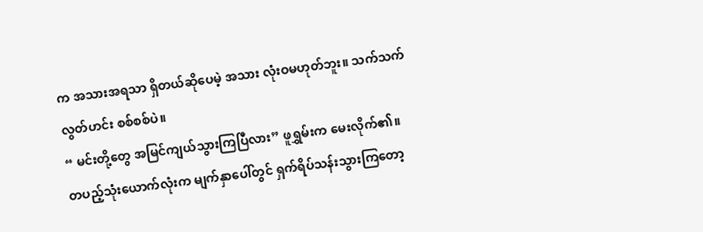က အသားအရသာ ရှိတယ်ဆိုပေမဲ့ အသား လုံးဝမဟုတ်ဘူး။ သက်သက်လွတ်ဟင်း စစ်စစ်ပဲ။
“ မင်းတို့တွေ အမြင်ကျယ်သွားကြပြီလား” ဖူရွှမ်းက မေးလိုက်၏။
တပည့်သုံးယောက်လုံးက မျက်နှာပေါ်တွင် ရှက်ရိပ်သန်းသွားကြတော့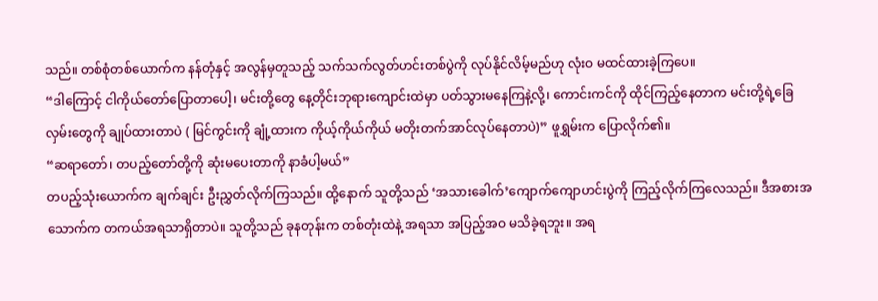သည်။ တစ်စုံတစ်ယောက်က နန်တုံနှင့် အလွန်မှတူသည့် သက်သက်လွတ်ဟင်းတစ်ပွဲကို လုပ်နိုင်လိမ့်မည်ဟု လုံးဝ မထင်ထားခဲ့ကြပေ။
“ဒါကြောင့် ငါကိုယ်တော်ပြောတာပေါ့၊ မင်းတို့တွေ နေ့တိုင်းဘုရားကျောင်းထဲမှာ ပတ်သွားမနေကြနဲ့လို့၊ ကောင်းကင်ကို ထိုင်ကြည့်နေတာက မင်းတို့ရဲ့ခြေလှမ်းတွေကို ချုပ်ထားတာပဲ ( မြင်ကွင်းကို ချုံ့ထားက ကိုယ့်ကိုယ်ကိုယ် မတိုးတက်အာင်လုပ်နေတာပဲ)” ဖူရွှမ်းက ပြောလိုက်၏။
“ဆရာတော်၊ တပည့်တော်တို့ကို ဆုံးမပေးတာကို နာခံပါ့မယ်”
တပည့်သုံးယောက်က ချက်ချင်း ဦးညွှတ်လိုက်ကြသည်။ ထို့နောက် သူတို့သည် ‘အသားခေါက်’ကျောက်ကျောဟင်းပွဲကို ကြည့်လိုက်ကြလေသည်။ ဒီအစားအသောက်က တကယ်အရသာရှိတာပဲ။ သူတို့သည် ခုနတုန်းက တစ်တုံးထဲနဲ့ အရသာ အပြည့်အဝ မသိခဲ့ရဘူး။ အရ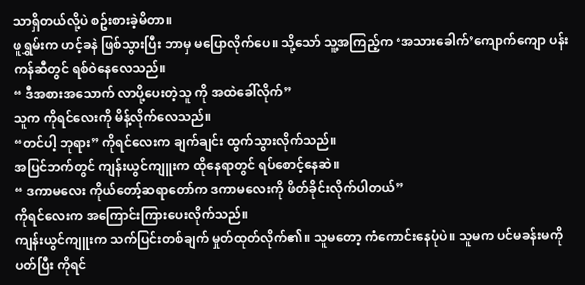သာရှိတယ်လို့ပဲ စဥ်းစားခဲ့မိတာ။
ဖူရွှမ်းက ဟင့်ခနဲ ဖြစ်သွားပြီး ဘာမှ မပြောလိုက်ပေ။ သို့သော် သူ့အကြည့်က ‘အသားခေါက်’ကျောက်ကျော ပန်းကန်ဆီတွင် ရစ်ဝဲနေလေသည်။
“ ဒီအစားအသောက် လာပို့ပေးတဲ့သူ ကို အထဲခေါ်လိုက်”
သူက ကိုရင်လေးကို မိန့်လိုက်လေသည်။
“တင်ပါ့ ဘုရား” ကိုရင်လေးက ချက်ချင်း ထွက်သွားလိုက်သည်။
အပြင်ဘက်တွင် ကျန်းယွင်ကျူးက ထိုနေရာတွင် ရပ်စောင့်နေဆဲ။
“ ဒကာမလေး ကိုယ်တော့်ဆရာတော်က ဒကာမလေးကို ဖိတ်ခိုင်းလိုက်ပါတယ်”
ကိုရင်လေးက အကြောင်းကြားပေးလိုက်သည်။
ကျန်းယွင်ကျူးက သက်ပြင်းတစ်ချက် မှုတ်ထုတ်လိုက်၏။ သူမတော့ ကံကောင်းနေပုံပဲ။ သူမက ပင်မခန်းမကို ပတ်ပြီး ကိုရင်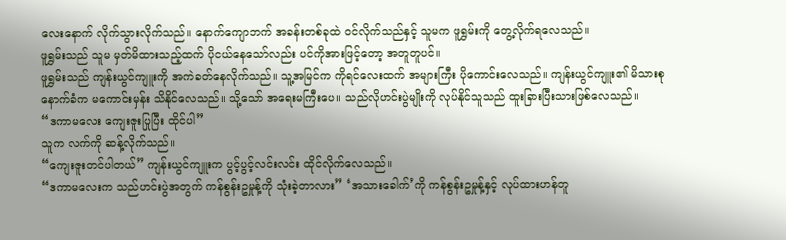လေးနောက် လိုက်သွားလိုက်သည်။ နောက်ကျောဘက် အခန်းတစ်ခုထဲ ဝင်လိုက်သည်နှင့် သူမက ဖူရွှမ်းကို တွေ့လိုက်ရလေသည်။
ဖူရွှမ်းသည် သူမ မှတ်မိထားသည့်ထက် ပိုငယ်နေသော်လည်း ပင်ကိုအားဖြင့်တော့ အတူတူပင်။
ဖူရွှမ်းသည် ကျန်းယွင်ကျူးကို အကဲခတ်နေလိုက်သည်။ သူ့အမြင်က ကိုရင်လေးထက် အများကြီး ပိုကောင်းလေသည်။ ကျန်းယွင်ကျူး၏ မိသားစုနောက်ခံက မကောင်းမှန်း သိနိုင်လေသည်။ သို့သော် အရေးမကြီးပေ။ သည်လိုဟင်းပွဲမျိုးကို လုပ်နိုင်သူသည် ထူးခြားပြီးသားဖြစ်လေသည်။
“ဒကာမလေး ကျေးဇူးပြုပြီး ထိုင်ပါ”
သူက လက်ကို ဆန့်လိုက်သည်။
“ကျေးဇူးတင်ပါတယ်” ကျန်းယွင်ကျူးက ပွင့်ပွင့်လင်းလင်း ထိုင်လိုက်လေသည်။
“ဒကာမလေးက သည်ဟင်းပွဲအတွက် ကန်စွန်းဥမှုန့်ကို သုံးခဲ့တာလား” ‘အသားခေါက်’ကို ကန်စွန်းဥမှုန့်နှင့် လုပ်ထားဟန်တူ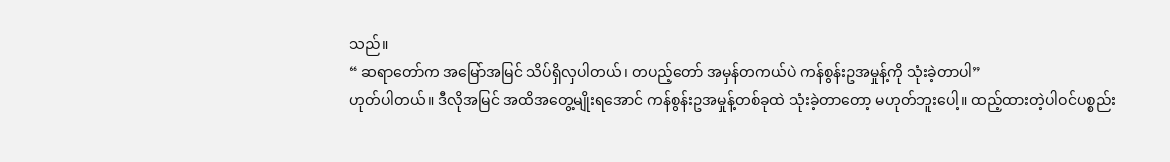သည်။
“ ဆရာတော်က အမြော်အမြင် သိပ်ရှိလှပါတယ်၊ တပည့်တော် အမှန်တကယ်ပဲ ကန်စွန်းဥအမှုန့်ကို သုံးခဲ့တာပါ”
ဟုတ်ပါတယ်။ ဒီလိုအမြင် အထိအတွေ့မျိုးရအောင် ကန်စွန်းဥအမှုန့်တစ်ခုထဲ သုံးခဲ့တာတော့ မဟုတ်ဘူးပေါ့။ ထည့်ထားတဲ့ပါဝင်ပစ္စည်း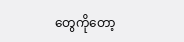တွေကိုတော့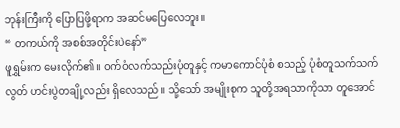ဘုန်းကြီးကို ပြောပြဖို့ရာက အဆင်မပြေလေဘူး။
“ တကယ်ကို အစစ်အတိုင်းပဲနော်”
ဖူရွှမ်းက မေးလိုက်၏။ ဝက်ဝံလက်သည်းပုံတူနှင့် ကမာကောင်ပုံစံ စသည့် ပုံစံတူသက်သက်လွတ် ဟင်းပွဲတချို့လည်း ရှိလေသည်။ သို့သော် အမျိုးစုက သူတို့အရသာကိုသာ တူအောင်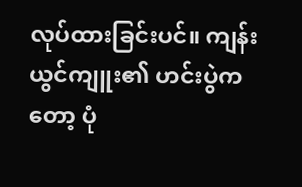လုပ်ထားခြင်းပင်။ ကျန်းယွင်ကျူး၏ ဟင်းပွဲကတော့ ပုံ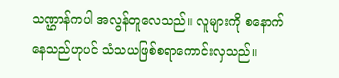သဏ္ဌာန်ကပါ အလွန်တူလေသည်။ လူများကို စနောက်နေသည်ဟုပင် သံသယဖြစ်စရာကောင်းလှသည်။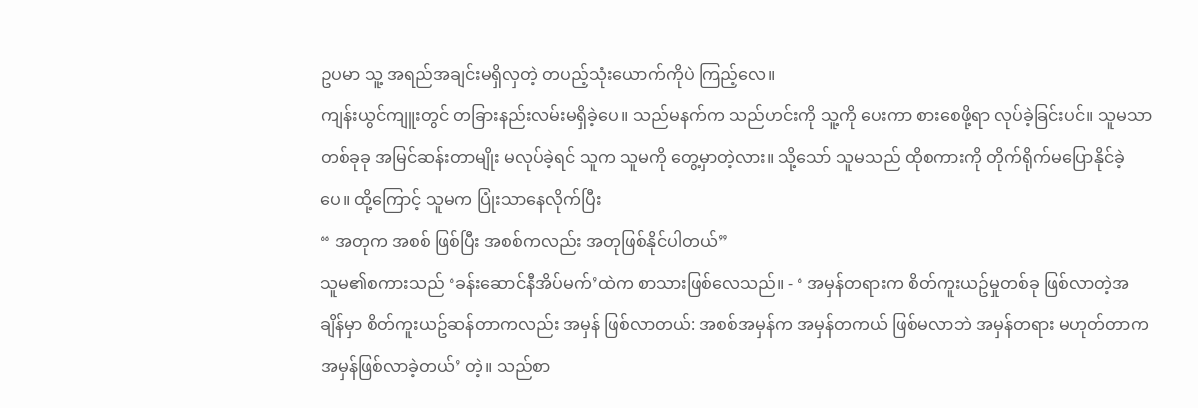ဥပမာ သူ့ အရည်အချင်းမရှိလှတဲ့ တပည့်သုံးယောက်ကိုပဲ ကြည့်လေ။
ကျန်းယွင်ကျူးတွင် တခြားနည်းလမ်းမရှိခဲ့ပေ။ သည်မနက်က သည်ဟင်းကို သူ့ကို ပေးကာ စားစေဖို့ရာ လုပ်ခဲ့ခြင်းပင်။ သူမသာ တစ်ခုခု အမြင်ဆန်းတာမျိုး မလုပ်ခဲ့ရင် သူက သူမကို တွေ့မှာတဲ့လား။ သို့သော် သူမသည် ထိုစကားကို တိုက်ရိုက်မပြောနိုင်ခဲ့ပေ။ ထို့ကြောင့် သူမက ပြုံးသာနေလိုက်ပြီး
“ အတုက အစစ် ဖြစ်ပြီး အစစ်ကလည်း အတုဖြစ်နိုင်ပါတယ်”
သူမ၏စကားသည် ‘ခန်းဆောင်နီအိပ်မက်’ထဲက စာသားဖြစ်လေသည်။ - ‘ အမှန်တရားက စိတ်ကူးယဥ်မှုတစ်ခု ဖြစ်လာတဲ့အချိန်မှာ စိတ်ကူးယဥ်ဆန်တာကလည်း အမှန် ဖြစ်လာတယ်: အစစ်အမှန်က အမှန်တကယ် ဖြစ်မလာဘဲ အမှန်တရား မဟုတ်တာက အမှန်ဖြစ်လာခဲ့တယ်’ တဲ့။ သည်စာ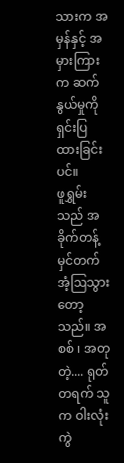သားက အမှန်နှင့် အမှားကြားက ဆက်နွယ်မှုကို ရှင်းပြထားခြင်းပင်။
ဖူရွှမ်းသည် အခိုက်တန့် မှင်တက်အံ့ဩသွားတော့သည်။ အစစ် ၊ အတု တဲ့.... ရုတ်တရက် သူက ဝါးလုံးကွဲ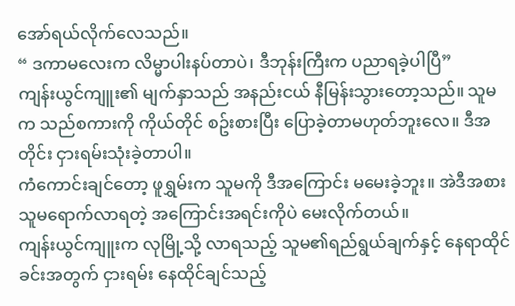အော်ရယ်လိုက်လေသည်။
“ ဒကာမလေးက လိမ္မာပါးနပ်တာပဲ၊ ဒီဘုန်းကြီးက ပညာရခဲ့ပါပြီ”
ကျန်းယွင်ကျူး၏ မျက်နှာသည် အနည်းငယ် နီမြန်းသွားတော့သည်။ သူမက သည်စကားကို ကိုယ်တိုင် စဥ်းစားပြီး ပြောခဲ့တာမဟုတ်ဘူးလေ။ ဒီအတိုင်း ငှားရမ်းသုံးခဲ့တာပါ။
ကံကောင်းချင်တော့ ဖူရွှမ်းက သူမကို ဒီအကြောင်း မမေးခဲ့ဘူး။ အဲဒီအစား သူမရောက်လာရတဲ့ အကြောင်းအရင်းကိုပဲ မေးလိုက်တယ်။
ကျန်းယွင်ကျူးက လုမြို့သို့ လာရသည့် သူမ၏ရည်ရွယ်ချက်နှင့် နေရာထိုင်ခင်းအတွက် ငှားရမ်း နေထိုင်ချင်သည့်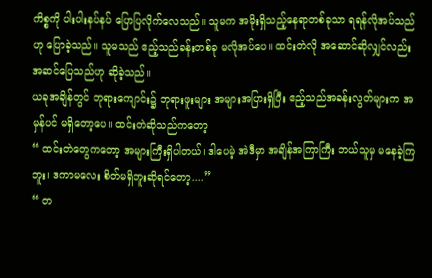ကိစ္စကို ပါးပါးနပ်နပ် ပြောပြလိုက်လေသည်။ သူမက အမိုးရှိသည့်နေရာတစ်ခုသာ ရရန်လိုအပ်သည်ဟု ပြောခဲ့သည်။ သူမသည် ဧည့်သည်ခန်းတစ်ခု မလိုအပ်ပေ။ ထင်းတဲလို အဆောင်ဆိုလျှင်လည်း အဆင်ပြေသည်ဟု ဆိုခဲ့သည်။
ယခုအချိန်တွင် ဘုရားကျောင်း၌ ဘုရားဖူးများ အများအပြားရှိပြီး ဧည့်သည်အခန်းလွတ်များက အမှန်ပင် မရှိတော့ပေ။ ထင်းတဲဆိုသည်ကတော့
“ ထင်းတဲတွေကတော့ အများကြီးရှိပါတယ်၊ ဒါပေမဲ့ အဲဒီမှာ အချိန်အကြာကြီး ဘယ်သူမှ မနေခဲ့ကြဘူး၊ ဒကာမလေး စိတ်မရှိဘူးဆိုရင်တော့....”
“ တ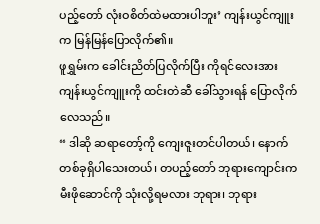ပည့်တော် လုံးဝစိတ်ထဲမထားပါဘူး’ ကျန်းယွင်ကျူးက မြန်မြန်ပြောလိုက်၏။
ဖူရွှမ်းက ခေါင်းညိတ်ပြလိုက်ပြီး ကိုရင်လေးအား ကျန်းယွင်ကျူးကို ထင်းတဲဆီ ခေါ်သွားရန် ပြောလိုက်လေသည်။
“ ဒါဆို ဆရာတော့်ကို ကျေးဇူးတင်ပါတယ်၊ နောက်တစ်ခုရှိပါသေးတယ်၊ တပည့်တော် ဘုရားကျောင်းက မီးဖိုဆောင်ကို သုံးလို့ရမလား ဘုရား၊ ဘုရား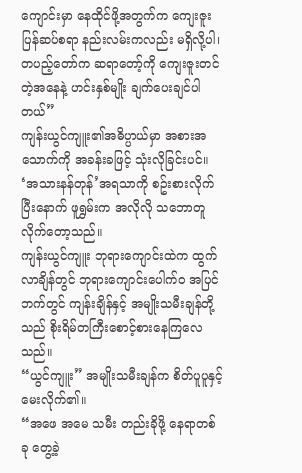ကျောင်းမှာ နေထိုင်ဖို့အတွက်က ကျေးဇူးပြန်ဆပ်စရာ နည်းလမ်းကလည်း မရှိလို့ပါ၊ တပည့်တော်က ဆရာတော့်ကို ကျေးဇူးတင်တဲ့အနေနဲ့ ဟင်းနှစ်မျိုး ချက်ပေးချင်ပါတယ်”
ကျန်းယွင်ကျူး၏အဓိပ္ပာယ်မှာ အစားအသောက်ကို အခန်းခဖြင့် သုံးလိုခြင်းပင်။
‘အသားနန်တုန်’အရသာကို စဥ်းစားလိုက်ပြီးနောက် ဖူရွှမ်းက အလိုလို သဘောတူလိုက်တော့သည်။
ကျန်းယွင်ကျူး ဘုရားကျောင်းထဲက ထွက်လာချိန်တွင် ဘုရားကျောင်းပေါက်ဝ အပြင်ဘက်တွင် ကျန်းချိန်နှင့် အမျိုးသမီးချန်တို့သည် စိုးရိမ်တကြီးစောင့်စားနေကြလေသည်။
“ယွင်ကျူး” အမျိုးသမီးချန်က စိတ်ပူပူနှင့် မေးလိုက်၏။
“အဖေ အမေ သမီး တည်းခိုဖို့ နေရာတစ်ခု တွေ့ခဲ့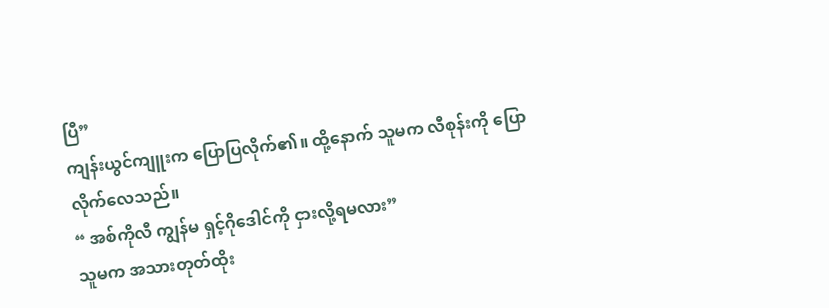ပြီ”
ကျန်းယွင်ကျူးက ပြောပြလိုက်၏။ ထို့နောက် သူမက လီစုန်းကို ပြောလိုက်လေသည်။
“ အစ်ကိုလီ ကျွန်မ ရှင့်ဂိုဒေါင်ကို ငှားလို့ရမလား”
သူမက အသားတုတ်ထိုး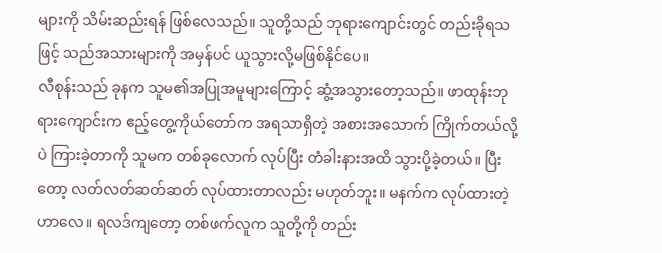များကို သိမ်းဆည်းရန် ဖြစ်လေသည်။ သူတို့သည် ဘုရားကျောင်းတွင် တည်းခိုရသဖြင့် သည်အသားများကို အမှန်ပင် ယူသွားလို့မဖြစ်နိုင်ပေ။
လီစုန်းသည် ခုနက သူမ၏အပြုအမူများကြောင့် ဆွံ့အသွားတော့သည်။ ဖာထုန်းဘုရားကျောင်းက ဧည့်တွေ့ကိုယ်တော်က အရသာရှိတဲ့ အစားအသောက် ကြိုက်တယ်လို့ပဲ ကြားခဲ့တာကို သူမက တစ်ခုလောက် လုပ်ပြီး တံခါးနားအထိ သွားပို့ခဲ့တယ်။ ပြီးတော့ လတ်လတ်ဆတ်ဆတ် လုပ်ထားတာလည်း မဟုတ်ဘူး။ မနက်က လုပ်ထားတဲ့ဟာလေ။ ရလဒ်ကျတော့ တစ်ဖက်လူက သူတို့ကို တည်း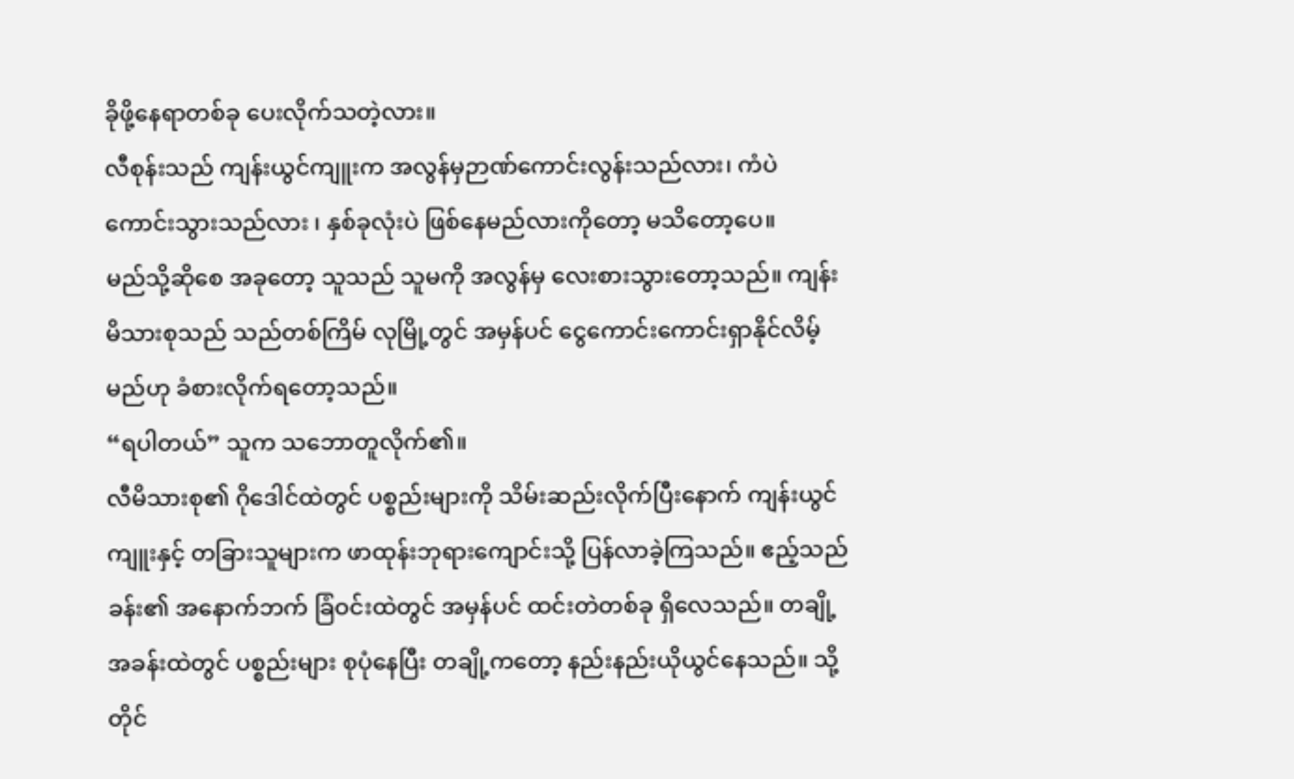ခိုဖို့နေရာတစ်ခု ပေးလိုက်သတဲ့လား။
လီစုန်းသည် ကျန်းယွင်ကျူးက အလွန်မှဉာဏ်ကောင်းလွန်းသည်လား၊ ကံပဲကောင်းသွားသည်လား ၊ နှစ်ခုလုံးပဲ ဖြစ်နေမည်လားကိုတော့ မသိတော့ပေ။
မည်သို့ဆိုစေ အခုတော့ သူသည် သူမကို အလွန်မှ လေးစားသွားတော့သည်။ ကျန်းမိသားစုသည် သည်တစ်ကြိမ် လုမြို့တွင် အမှန်ပင် ငွေကောင်းကောင်းရှာနိုင်လိမ့်မည်ဟု ခံစားလိုက်ရတော့သည်။
“ရပါတယ်” သူက သဘောတူလိုက်၏။
လီမိသားစု၏ ဂိုဒေါင်ထဲတွင် ပစ္စည်းများကို သိမ်းဆည်းလိုက်ပြီးနောက် ကျန်းယွင်ကျူးနှင့် တခြားသူများက ဖာထုန်းဘုရားကျောင်းသို့ ပြန်လာခဲ့ကြသည်။ ဧည့်သည်ခန်း၏ အနောက်ဘက် ခြံဝင်းထဲတွင် အမှန်ပင် ထင်းတဲတစ်ခု ရှိလေသည်။ တချို့အခန်းထဲတွင် ပစ္စည်းများ စုပုံနေပြီး တချို့ကတော့ နည်းနည်းယိုယွင်နေသည်။ သို့တိုင်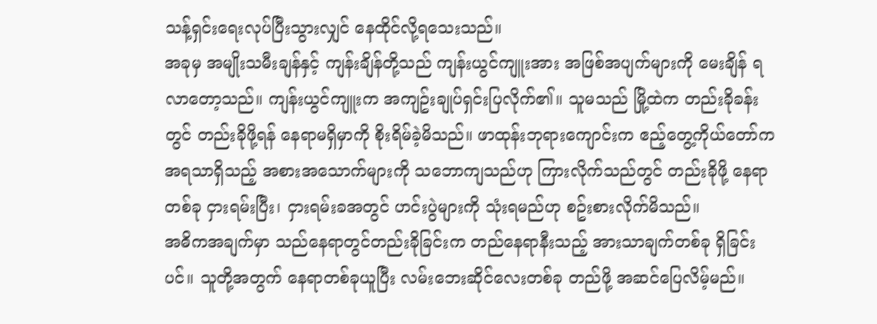သန့်ရှင်းရေးလုပ်ပြီးသွားလျှင် နေထိုင်လို့ရသေးသည်။
အခုမှ အမျိုးသမီးချန်နှင့် ကျန်းချိန်တို့သည် ကျန်းယွင်ကျူးအား အဖြစ်အပျက်များကို မေးချိန် ရလာတော့သည်။ ကျန်းယွင်ကျူးက အကျဥ်းချုပ်ရှင်းပြလိုက်၏။ သူမသည် မြို့ထဲက တည်းခိုခန်းတွင် တည်းခိုဖို့ရန် နေရာမရှိမှာကို စိုးရိမ်ခဲ့မိသည်။ ဖာထုန်းဘုရားကျောင်းက ဧည့်တွေ့ကိုယ်တော်က အရသာရှိသည့် အစားအသောက်များကို သဘောကျသည်ဟု ကြားလိုက်သည်တွင် တည်းခိုဖို့ နေရာတစ်ခု ငှားရမ်းပြီး၊ ငှားရမ်းခအတွင် ဟင်းပွဲများကို သုံးရမည်ဟု စဥ်းစားလိုက်မိသည်။
အဓိကအချက်မှာ သည်နေရာတွင်တည်းခိုခြင်းက တည်နေရာနီးသည့် အားသာချက်တစ်ခု ရှိခြင်းပင်။ သူတို့အတွက် နေရာတစ်ခုယူပြီး လမ်းဘေးဆိုင်လေးတစ်ခု တည်ဖို့ အဆင်ပြေလိမ့်မည်။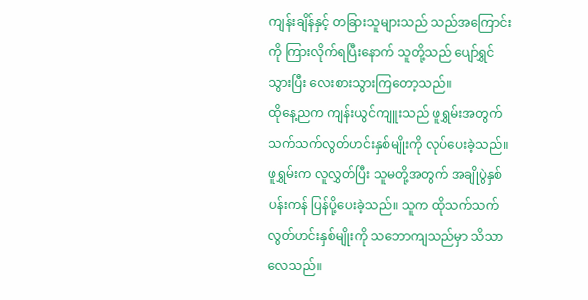ကျန်းချိန်နှင့် တခြားသူများသည် သည်အကြောင်းကို ကြားလိုက်ရပြီးနောက် သူတို့သည် ပျော်ရွှင်သွားပြီး လေးစားသွားကြတော့သည်။
ထိုနေ့ညက ကျန်းယွင်ကျူးသည် ဖူရွှမ်းအတွက် သက်သက်လွတ်ဟင်းနှစ်မျိုးကို လုပ်ပေးခဲ့သည်။ ဖူရွှမ်းက လူလွှတ်ပြီး သူမတို့အတွက် အချိုပွဲနှစ်ပန်းကန် ပြန်ပို့ပေးခဲ့သည်။ သူက ထိုသက်သက်လွတ်ဟင်းနှစ်မျိုးကို သဘောကျသည်မှာ သိသာလေသည်။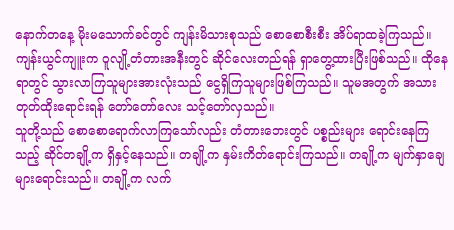နောက်တနေ့ မိုးမသောက်ခင်တွင် ကျန်းမိသားစုသည် စောစောစီးစီး အိပ်ရာထခဲ့ကြသည်။
ကျန်းယွင်ကျူးက ဝူလျို့တံတားအနီးတွင် ဆိုင်လေးတည်ရန် ရှာတွေ့ထားပြီးဖြစ်သည်။ ထိုနေရာတွင် သွားလာကြသူများအားလုံးသည် ငွေရှိကြသူများဖြစ်ကြသည်။ သူမအတွက် အသားတုတ်ထိုးရောင်းရန် တော်တော်လေး သင့်တော်လှသည်။
သူတို့သည် စောစောရောက်လာကြသော်လည်း တံတားဘေးတွင် ပစ္စည်းများ ရောင်းနေကြသည့် ဆိုင်တချို့က ရှိနှင့်နေသည်။ တချို့က နှမ်းကိတ်ရောင်းကြသည်။ တချို့က မျက်နှာချေများရောင်းသည်။ တချို့က လက်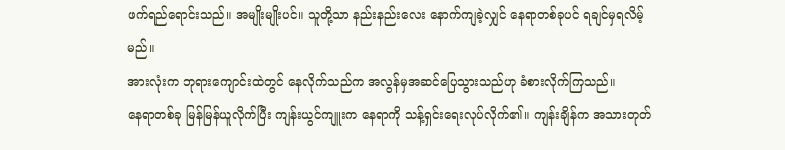ဖက်ရည်ရောင်းသည်။ အမျိုးမျိုးပင်။ သူတို့သာ နည်းနည်းလေး နောက်ကျခဲ့လျှင် နေရာတစ်ခုပင် ရချင်မှရလိမ့်မည်။
အားလုံးက ဘုရားကျောင်းထဲတွင် နေလိုက်သည်က အလွန်မှအဆင်ပြေသွားသည်ဟု ခံစားလိုက်ကြသည်။
နေရာတစ်ခု မြန်မြန်ယူလိုက်ပြီး ကျန်းယွင်ကျူးက နေရာကို သန့်ရှင်းရေးလုပ်လိုက်၏။ ကျန်းချိန်က အသားတုတ်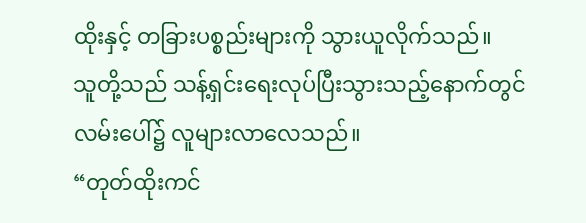ထိုးနှင့် တခြားပစ္စည်းများကို သွားယူလိုက်သည်။
သူတို့သည် သန့်ရှင်းရေးလုပ်ပြီးသွားသည့်နောက်တွင် လမ်းပေါ်၌ လူများလာလေသည်။
“တုတ်ထိုးကင်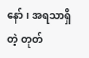နော်၊ အရသာရှိတဲ့ တုတ်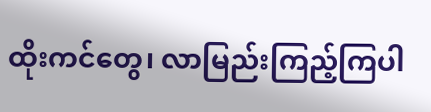ထိုးကင်တွေ၊ လာမြည်းကြည့်ကြပါ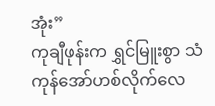အုံး”
ကုချီဖုန်းက ရွှင်မြူးစွာ သံကုန်အော်ဟစ်လိုက်လေ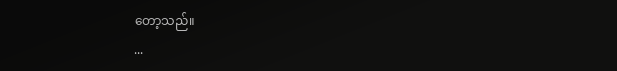တော့သည်။
...